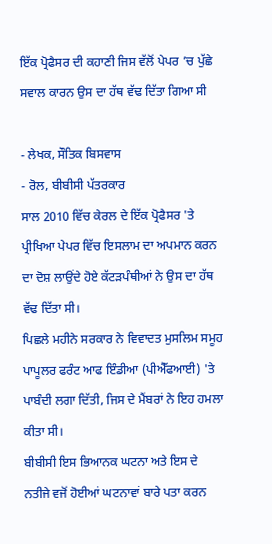ਇੱਕ ਪ੍ਰੋਫੈਸਰ ਦੀ ਕਹਾਣੀ ਜਿਸ ਵੱਲੋਂ ਪੇਪਰ ’ਚ ਪੁੱਛੇ ਸਵਾਲ ਕਾਰਨ ਉਸ ਦਾ ਹੱਥ ਵੱਢ ਦਿੱਤਾ ਗਿਆ ਸੀ

- ਲੇਖਕ, ਸੌਤਿਕ ਬਿਸਵਾਸ
- ਰੋਲ, ਬੀਬੀਸੀ ਪੱਤਰਕਾਰ
ਸਾਲ 2010 ਵਿੱਚ ਕੇਰਲ ਦੇ ਇੱਕ ਪ੍ਰੋਫੈਸਰ 'ਤੇ ਪ੍ਰੀਖਿਆ ਪੇਪਰ ਵਿੱਚ ਇਸਲਾਮ ਦਾ ਅਪਮਾਨ ਕਰਨ ਦਾ ਦੋਸ਼ ਲਾਉਂਦੇ ਹੋਏ ਕੱਟੜਪੰਥੀਆਂ ਨੇ ਉਸ ਦਾ ਹੱਥ ਵੱਢ ਦਿੱਤਾ ਸੀ।
ਪਿਛਲੇ ਮਹੀਨੇ ਸਰਕਾਰ ਨੇ ਵਿਵਾਦਤ ਮੁਸਲਿਮ ਸਮੂਹ ਪਾਪੂਲਰ ਫਰੰਟ ਆਫ ਇੰਡੀਆ (ਪੀਐੱਫਆਈ) 'ਤੇ ਪਾਬੰਦੀ ਲਗਾ ਦਿੱਤੀ, ਜਿਸ ਦੇ ਮੈਂਬਰਾਂ ਨੇ ਇਹ ਹਮਲਾ ਕੀਤਾ ਸੀ।
ਬੀਬੀਸੀ ਇਸ ਭਿਆਨਕ ਘਟਨਾ ਅਤੇ ਇਸ ਦੇ ਨਤੀਜੇ ਵਜੋਂ ਹੋਈਆਂ ਘਟਨਾਵਾਂ ਬਾਰੇ ਪਤਾ ਕਰਨ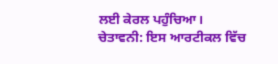ਲਈ ਕੇਰਲ ਪਹੁੰਚਿਆ।
ਚੇਤਾਵਨੀ: ਇਸ ਆਰਟੀਕਲ ਵਿੱਚ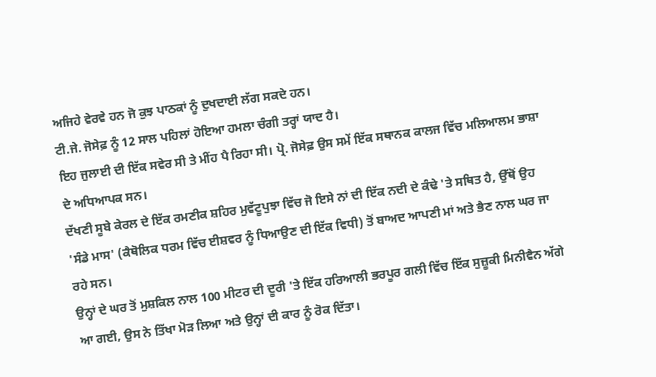ਅਜਿਹੇ ਵੇਰਵੇ ਹਨ ਜੋ ਕੁਝ ਪਾਠਕਾਂ ਨੂੰ ਦੁਖਦਾਈ ਲੱਗ ਸਕਦੇ ਹਨ।
ਟੀ.ਜੇ. ਜੋਸੇਫ਼ ਨੂੰ 12 ਸਾਲ ਪਹਿਲਾਂ ਹੋਇਆ ਹਮਲਾ ਚੰਗੀ ਤਰ੍ਹਾਂ ਯਾਦ ਹੈ।
ਇਹ ਜੁਲਾਈ ਦੀ ਇੱਕ ਸਵੇਰ ਸੀ ਤੇ ਮੀਂਹ ਪੈ ਰਿਹਾ ਸੀ। ਪ੍ਰੋ. ਜੋਸੇਫ਼ ਉਸ ਸਮੇਂ ਇੱਕ ਸਥਾਨਕ ਕਾਲਜ ਵਿੱਚ ਮਲਿਆਲਮ ਭਾਸ਼ਾ ਦੇ ਅਧਿਆਪਕ ਸਨ।
ਦੱਖਣੀ ਸੂਬੇ ਕੇਰਲ ਦੇ ਇੱਕ ਰਮਣੀਕ ਸ਼ਹਿਰ ਮੁਵੱਟੂਪੁਝਾ ਵਿੱਚ ਜੋ ਇਸੇ ਨਾਂ ਦੀ ਇੱਕ ਨਦੀ ਦੇ ਕੰਢੇ 'ਤੇ ਸਥਿਤ ਹੈ, ਉੱਥੋਂ ਉਹ 'ਸੰਡੇ ਮਾਸ' (ਕੈਥੋਲਿਕ ਧਰਮ ਵਿੱਚ ਈਸ਼ਵਰ ਨੂੰ ਧਿਆਉਣ ਦੀ ਇੱਕ ਵਿਧੀ) ਤੋਂ ਬਾਅਦ ਆਪਣੀ ਮਾਂ ਅਤੇ ਭੈਣ ਨਾਲ ਘਰ ਜਾ ਰਹੇ ਸਨ।
ਉਨ੍ਹਾਂ ਦੇ ਘਰ ਤੋਂ ਮੁਸ਼ਕਿਲ ਨਾਲ 100 ਮੀਟਰ ਦੀ ਦੂਰੀ 'ਤੇ ਇੱਕ ਹਰਿਆਲੀ ਭਰਪੂਰ ਗਲੀ ਵਿੱਚ ਇੱਕ ਸੁਜ਼ੂਕੀ ਮਿਨੀਵੈਨ ਅੱਗੇ ਆ ਗਈ, ਉਸ ਨੇ ਤਿੱਖਾ ਮੋੜ ਲਿਆ ਅਤੇ ਉਨ੍ਹਾਂ ਦੀ ਕਾਰ ਨੂੰ ਰੋਕ ਦਿੱਤਾ।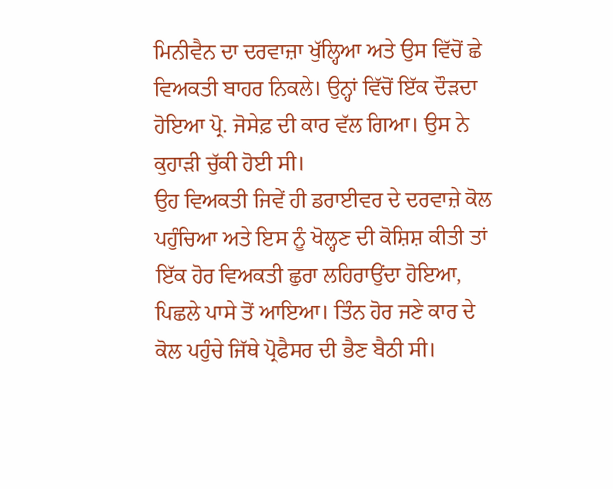ਮਿਨੀਵੈਨ ਦਾ ਦਰਵਾਜ਼ਾ ਖੁੱਲ੍ਹਿਆ ਅਤੇ ਉਸ ਵਿੱਚੋਂ ਛੇ ਵਿਅਕਤੀ ਬਾਹਰ ਨਿਕਲੇ। ਉਨ੍ਹਾਂ ਵਿੱਚੋਂ ਇੱਕ ਦੌੜਦਾ ਹੋਇਆ ਪ੍ਰੋ. ਜੋਸੇਫ਼ ਦੀ ਕਾਰ ਵੱਲ ਗਿਆ। ਉਸ ਨੇ ਕੁਹਾੜੀ ਚੁੱਕੀ ਹੋਈ ਸੀ।
ਉਹ ਵਿਅਕਤੀ ਜਿਵੇਂ ਹੀ ਡਰਾਈਵਰ ਦੇ ਦਰਵਾਜ਼ੇ ਕੋਲ ਪਹੁੰਚਿਆ ਅਤੇ ਇਸ ਨੂੰ ਖੋਲ੍ਹਣ ਦੀ ਕੋਸ਼ਿਸ਼ ਕੀਤੀ ਤਾਂ ਇੱਕ ਹੋਰ ਵਿਅਕਤੀ ਛੁਰਾ ਲਹਿਰਾਉਂਦਾ ਹੋਇਆ, ਪਿਛਲੇ ਪਾਸੇ ਤੋਂ ਆਇਆ। ਤਿੰਨ ਹੋਰ ਜਣੇ ਕਾਰ ਦੇ ਕੋਲ ਪਹੁੰਚੇ ਜਿੱਥੇ ਪ੍ਰੋਫੈਸਰ ਦੀ ਭੈਣ ਬੈਠੀ ਸੀ।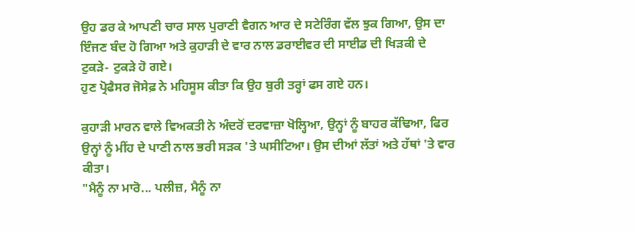ਉਹ ਡਰ ਕੇ ਆਪਣੀ ਚਾਰ ਸਾਲ ਪੁਰਾਣੀ ਵੈਗਨ ਆਰ ਦੇ ਸਟੇਰਿੰਗ ਵੱਲ ਝੁਕ ਗਿਆ, ਉਸ ਦਾ ਇੰਜਣ ਬੰਦ ਹੋ ਗਿਆ ਅਤੇ ਕੁਹਾੜੀ ਦੇ ਵਾਰ ਨਾਲ ਡਰਾਈਵਰ ਦੀ ਸਾਈਡ ਦੀ ਖਿੜਕੀ ਦੇ ਟੁਕੜੇ- ਟੁਕੜੇ ਹੋ ਗਏ।
ਹੁਣ ਪ੍ਰੋਫੈਸਰ ਜੋਸੇਫ਼ ਨੇ ਮਹਿਸੂਸ ਕੀਤਾ ਕਿ ਉਹ ਬੁਰੀ ਤਰ੍ਹਾਂ ਫਸ ਗਏ ਹਨ।

ਕੁਹਾੜੀ ਮਾਰਨ ਵਾਲੇ ਵਿਅਕਤੀ ਨੇ ਅੰਦਰੋਂ ਦਰਵਾਜ਼ਾ ਖੋਲ੍ਹਿਆ, ਉਨ੍ਹਾਂ ਨੂੰ ਬਾਹਰ ਕੱਢਿਆ, ਫਿਰ ਉਨ੍ਹਾਂ ਨੂੰ ਮੀਂਹ ਦੇ ਪਾਣੀ ਨਾਲ ਭਰੀ ਸੜਕ 'ਤੇ ਘਸੀਟਿਆ। ਉਸ ਦੀਆਂ ਲੱਤਾਂ ਅਤੇ ਹੱਥਾਂ 'ਤੇ ਵਾਰ ਕੀਤਾ।
"ਮੈਨੂੰ ਨਾ ਮਾਰੋ... ਪਲੀਜ਼, ਮੈਨੂੰ ਨਾ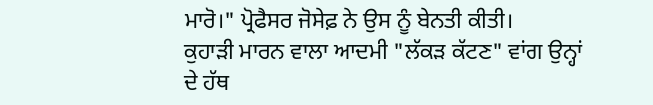ਮਾਰੋ।" ਪ੍ਰੋਫੈਸਰ ਜੋਸੇਫ਼ ਨੇ ਉਸ ਨੂੰ ਬੇਨਤੀ ਕੀਤੀ।
ਕੁਹਾੜੀ ਮਾਰਨ ਵਾਲਾ ਆਦਮੀ "ਲੱਕੜ ਕੱਟਣ" ਵਾਂਗ ਉਨ੍ਹਾਂ ਦੇ ਹੱਥ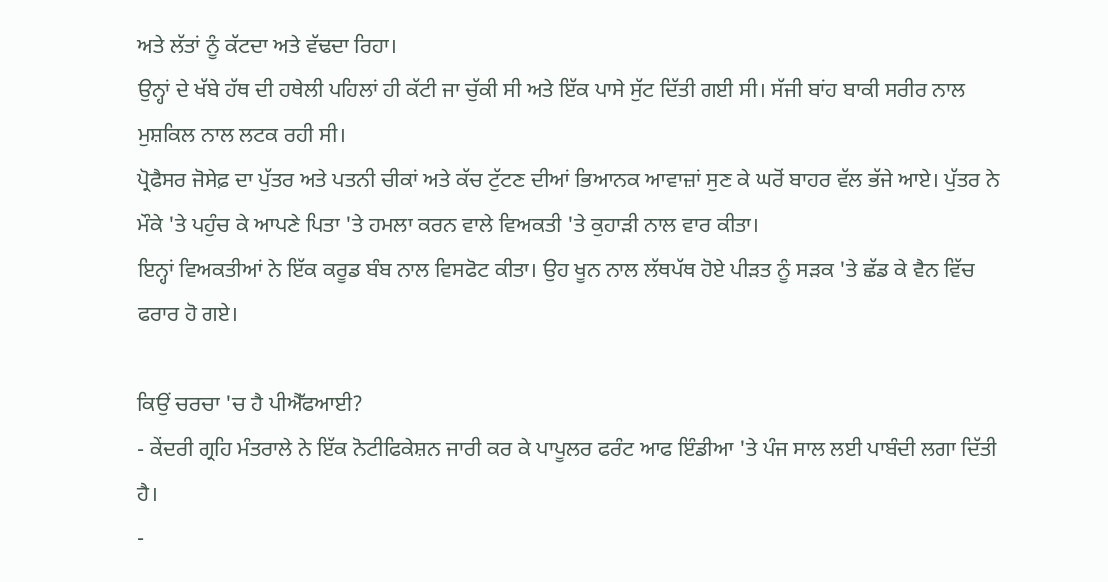ਅਤੇ ਲੱਤਾਂ ਨੂੰ ਕੱਟਦਾ ਅਤੇ ਵੱਢਦਾ ਰਿਹਾ।
ਉਨ੍ਹਾਂ ਦੇ ਖੱਬੇ ਹੱਥ ਦੀ ਹਥੇਲੀ ਪਹਿਲਾਂ ਹੀ ਕੱਟੀ ਜਾ ਚੁੱਕੀ ਸੀ ਅਤੇ ਇੱਕ ਪਾਸੇ ਸੁੱਟ ਦਿੱਤੀ ਗਈ ਸੀ। ਸੱਜੀ ਬਾਂਹ ਬਾਕੀ ਸਰੀਰ ਨਾਲ ਮੁਸ਼ਕਿਲ ਨਾਲ ਲਟਕ ਰਹੀ ਸੀ।
ਪ੍ਰੋਫੈਸਰ ਜੋਸੇਫ਼ ਦਾ ਪੁੱਤਰ ਅਤੇ ਪਤਨੀ ਚੀਕਾਂ ਅਤੇ ਕੱਚ ਟੁੱਟਣ ਦੀਆਂ ਭਿਆਨਕ ਆਵਾਜ਼ਾਂ ਸੁਣ ਕੇ ਘਰੋਂ ਬਾਹਰ ਵੱਲ ਭੱਜੇ ਆਏ। ਪੁੱਤਰ ਨੇ ਮੌਕੇ 'ਤੇ ਪਹੁੰਚ ਕੇ ਆਪਣੇ ਪਿਤਾ 'ਤੇ ਹਮਲਾ ਕਰਨ ਵਾਲੇ ਵਿਅਕਤੀ 'ਤੇ ਕੁਹਾੜੀ ਨਾਲ ਵਾਰ ਕੀਤਾ।
ਇਨ੍ਹਾਂ ਵਿਅਕਤੀਆਂ ਨੇ ਇੱਕ ਕਰੂਡ ਬੰਬ ਨਾਲ ਵਿਸਫੋਟ ਕੀਤਾ। ਉਹ ਖੂਨ ਨਾਲ ਲੱਥਪੱਥ ਹੋਏ ਪੀੜਤ ਨੂੰ ਸੜਕ 'ਤੇ ਛੱਡ ਕੇ ਵੈਨ ਵਿੱਚ ਫਰਾਰ ਹੋ ਗਏ।

ਕਿਉਂ ਚਰਚਾ 'ਚ ਹੈ ਪੀਐੱਫਆਈ?
- ਕੇਂਦਰੀ ਗ੍ਰਹਿ ਮੰਤਰਾਲੇ ਨੇ ਇੱਕ ਨੋਟੀਫਿਕੇਸ਼ਨ ਜਾਰੀ ਕਰ ਕੇ ਪਾਪੂਲਰ ਫਰੰਟ ਆਫ ਇੰਡੀਆ 'ਤੇ ਪੰਜ ਸਾਲ ਲਈ ਪਾਬੰਦੀ ਲਗਾ ਦਿੱਤੀ ਹੈ।
-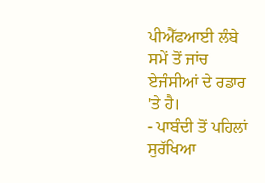ਪੀਐੱਫਆਈ ਲੰਬੇ ਸਮੇਂ ਤੋਂ ਜਾਂਚ ਏਜੰਸੀਆਂ ਦੇ ਰਡਾਰ 'ਤੇ ਹੈ।
- ਪਾਬੰਦੀ ਤੋਂ ਪਹਿਲਾਂ ਸੁਰੱਖਿਆ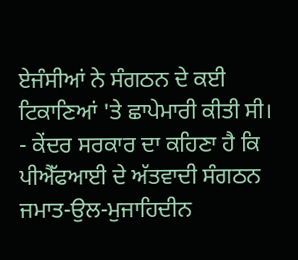ਏਜੰਸੀਆਂ ਨੇ ਸੰਗਠਨ ਦੇ ਕਈ ਟਿਕਾਣਿਆਂ 'ਤੇ ਛਾਪੇਮਾਰੀ ਕੀਤੀ ਸੀ।
- ਕੇਂਦਰ ਸਰਕਾਰ ਦਾ ਕਹਿਣਾ ਹੈ ਕਿ ਪੀਐੱਫਆਈ ਦੇ ਅੱਤਵਾਦੀ ਸੰਗਠਨ ਜਮਾਤ-ਉਲ-ਮੁਜਾਹਿਦੀਨ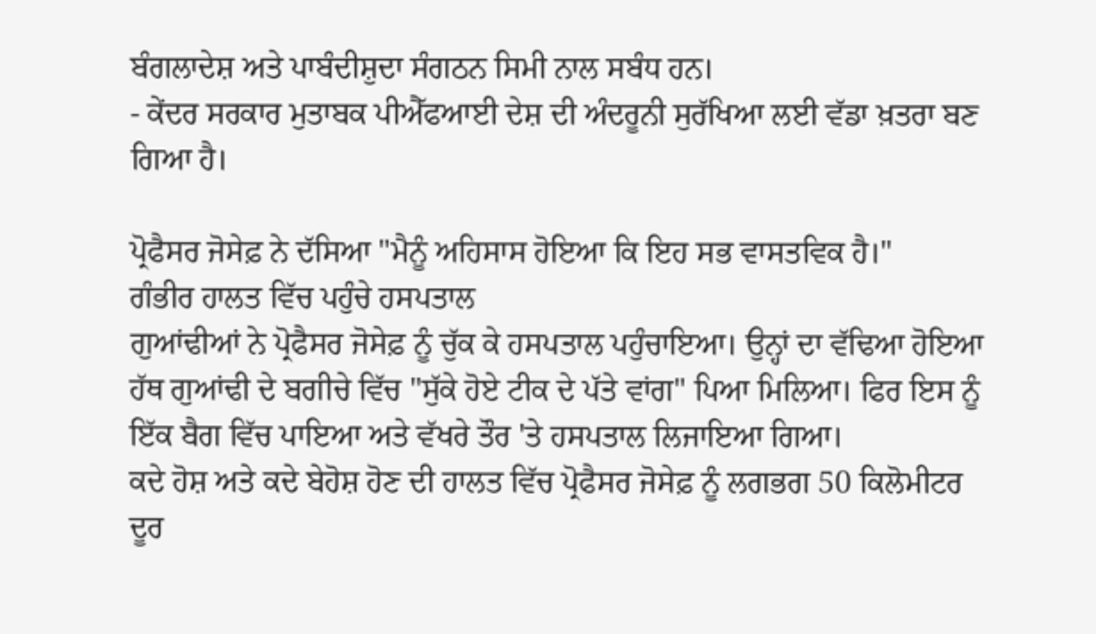ਬੰਗਲਾਦੇਸ਼ ਅਤੇ ਪਾਬੰਦੀਸ਼ੁਦਾ ਸੰਗਠਨ ਸਿਮੀ ਨਾਲ ਸਬੰਧ ਹਨ।
- ਕੇਂਦਰ ਸਰਕਾਰ ਮੁਤਾਬਕ ਪੀਐੱਫਆਈ ਦੇਸ਼ ਦੀ ਅੰਦਰੂਨੀ ਸੁਰੱਖਿਆ ਲਈ ਵੱਡਾ ਖ਼ਤਰਾ ਬਣ ਗਿਆ ਹੈ।

ਪ੍ਰੋਫੈਸਰ ਜੋਸੇਫ਼ ਨੇ ਦੱਸਿਆ "ਮੈਨੂੰ ਅਹਿਸਾਸ ਹੋਇਆ ਕਿ ਇਹ ਸਭ ਵਾਸਤਵਿਕ ਹੈ।"
ਗੰਭੀਰ ਹਾਲਤ ਵਿੱਚ ਪਹੁੰਚੇ ਹਸਪਤਾਲ
ਗੁਆਂਢੀਆਂ ਨੇ ਪ੍ਰੋਫੈਸਰ ਜੋਸੇਫ਼ ਨੂੰ ਚੁੱਕ ਕੇ ਹਸਪਤਾਲ ਪਹੁੰਚਾਇਆ। ਉਨ੍ਹਾਂ ਦਾ ਵੱਢਿਆ ਹੋਇਆ ਹੱਥ ਗੁਆਂਢੀ ਦੇ ਬਗੀਚੇ ਵਿੱਚ "ਸੁੱਕੇ ਹੋਏ ਟੀਕ ਦੇ ਪੱਤੇ ਵਾਂਗ" ਪਿਆ ਮਿਲਿਆ। ਫਿਰ ਇਸ ਨੂੰ ਇੱਕ ਬੈਗ ਵਿੱਚ ਪਾਇਆ ਅਤੇ ਵੱਖਰੇ ਤੌਰ 'ਤੇ ਹਸਪਤਾਲ ਲਿਜਾਇਆ ਗਿਆ।
ਕਦੇ ਹੋਸ਼ ਅਤੇ ਕਦੇ ਬੇਹੋਸ਼ ਹੋਣ ਦੀ ਹਾਲਤ ਵਿੱਚ ਪ੍ਰੋਫੈਸਰ ਜੋਸੇਫ਼ ਨੂੰ ਲਗਭਗ 50 ਕਿਲੋਮੀਟਰ ਦੂਰ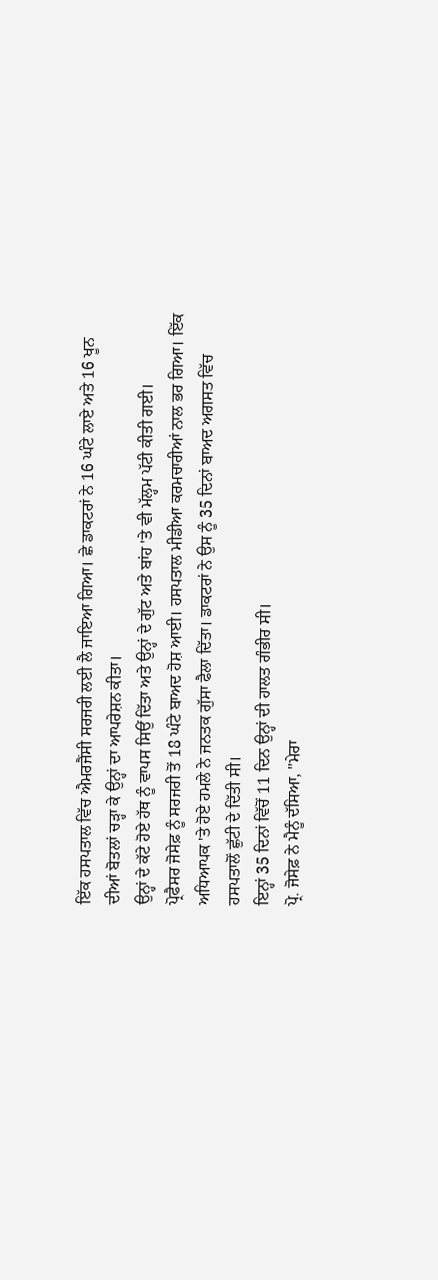ਇੱਕ ਹਸਪਤਾਲ ਵਿੱਚ ਐਮਰਜੈਂਸੀ ਸਰਜਰੀ ਲਈ ਲੈ ਜਾਇਆ ਗਿਆ। ਛੇ ਡਾਕਟਰਾਂ ਨੇ 16 ਘੰਟੇ ਲਾਏ ਅਤੇ 16 ਖੂਨ ਦੀਆਂ ਬੋਤਲਾਂ ਚੜ੍ਹਾ ਕੇ ਉਨ੍ਹਾਂ ਦਾ ਆਪਰੇਸ਼ਨ ਕੀਤਾ।
ਉਨ੍ਹਾਂ ਦੇ ਕੱਟੇ ਹੋਏ ਹੱਥ ਨੂੰ ਵਾਪਸ ਸਿਉਂ ਦਿੱਤਾ ਅਤੇ ਉਨ੍ਹਾਂ ਦੇ ਗੁੱਟ ਅਤੇ ਬਾਂਹ 'ਤੇ ਵੀ ਮੱਲ੍ਹਮ ਪੱਟੀ ਕੀਤੀ ਗਈ।
ਪ੍ਰੋਫੈਸਰ ਜੋਸੇਫ਼ ਨੂੰ ਸਰਜਰੀ ਤੋਂ 18 ਘੰਟੇ ਬਾਅਦ ਹੋਸ਼ ਆਈ। ਹਸਪਤਾਲ ਮੀਡੀਆ ਕਰਮਚਾਰੀਆਂ ਨਾਲ ਭਰ ਗਿਆ। ਇੱਕ ਅਧਿਆਪਕ 'ਤੇ ਹੋਏ ਹਮਲੇ ਨੇ ਜਨਤਕ ਗੁੱਸਾ ਫੈਲਾ ਦਿੱਤਾ। ਡਾਕਟਰਾਂ ਨੇ ਉਸ ਨੂੰ 35 ਦਿਨਾਂ ਬਾਅਦ ਅਗਸਤ ਵਿੱਚ ਹਸਪਤਾਲੋਂ ਛੁੱਟੀ ਦੇ ਦਿੱਤੀ ਸੀ।
ਇਨ੍ਹਾਂ 35 ਦਿਨਾਂ ਵਿੱਚੋਂ 11 ਦਿਨ ਉਨ੍ਹਾਂ ਦੀ ਹਾਲਤ ਗੰਭੀਰ ਸੀ।
ਪ੍ਰੋ. ਜੋਸੇਫ਼ ਨੇ ਮੈਨੂੰ ਦੱਸਿਆ, "ਮੇਰਾ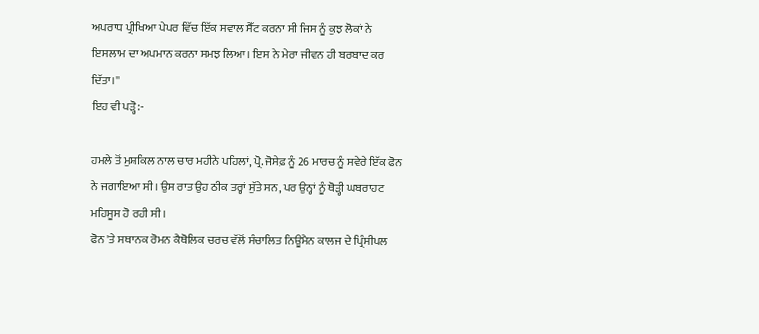ਅਪਰਾਧ ਪ੍ਰੀਖਿਆ ਪੇਪਰ ਵਿੱਚ ਇੱਕ ਸਵਾਲ ਸੈੱਟ ਕਰਨਾ ਸੀ ਜਿਸ ਨੂੰ ਕੁਝ ਲੋਕਾਂ ਨੇ ਇਸਲਾਮ ਦਾ ਅਪਮਾਨ ਕਰਨਾ ਸਮਝ ਲਿਆ। ਇਸ ਨੇ ਮੇਰਾ ਜੀਵਨ ਹੀ ਬਰਬਾਦ ਕਰ ਦਿੱਤਾ।''
ਇਹ ਵੀ ਪੜ੍ਹੋ:-

ਹਮਲੇ ਤੋਂ ਮੁਸ਼ਕਿਲ ਨਾਲ ਚਾਰ ਮਹੀਨੇ ਪਹਿਲਾਂ, ਪ੍ਰੋ. ਜੋਸੇਫ਼ ਨੂੰ 26 ਮਾਰਚ ਨੂੰ ਸਵੇਰੇ ਇੱਕ ਫੋਨ ਨੇ ਜਗਾਇਆ ਸੀ। ਉਸ ਰਾਤ ਉਹ ਠੀਕ ਤਰ੍ਹਾਂ ਸੁੱਤੇ ਸਨ, ਪਰ ਉਨ੍ਹਾਂ ਨੂੰ ਥੋੜ੍ਹੀ ਘਬਰਾਹਟ ਮਹਿਸੂਸ ਹੋ ਰਹੀ ਸੀ।
ਫੋਨ 'ਤੇ ਸਥਾਨਕ ਰੋਮਨ ਕੈਥੋਲਿਕ ਚਰਚ ਵੱਲੋਂ ਸੰਚਾਲਿਤ ਨਿਊਮੈਨ ਕਾਲਜ ਦੇ ਪ੍ਰਿੰਸੀਪਲ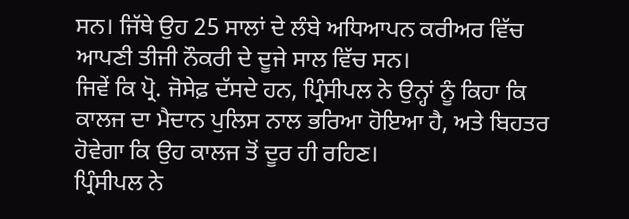ਸਨ। ਜਿੱਥੇ ਉਹ 25 ਸਾਲਾਂ ਦੇ ਲੰਬੇ ਅਧਿਆਪਨ ਕਰੀਅਰ ਵਿੱਚ ਆਪਣੀ ਤੀਜੀ ਨੌਕਰੀ ਦੇ ਦੂਜੇ ਸਾਲ ਵਿੱਚ ਸਨ।
ਜਿਵੇਂ ਕਿ ਪ੍ਰੋ. ਜੋਸੇਫ਼ ਦੱਸਦੇ ਹਨ, ਪ੍ਰਿੰਸੀਪਲ ਨੇ ਉਨ੍ਹਾਂ ਨੂੰ ਕਿਹਾ ਕਿ ਕਾਲਜ ਦਾ ਮੈਦਾਨ ਪੁਲਿਸ ਨਾਲ ਭਰਿਆ ਹੋਇਆ ਹੈ, ਅਤੇ ਬਿਹਤਰ ਹੋਵੇਗਾ ਕਿ ਉਹ ਕਾਲਜ ਤੋਂ ਦੂਰ ਹੀ ਰਹਿਣ।
ਪ੍ਰਿੰਸੀਪਲ ਨੇ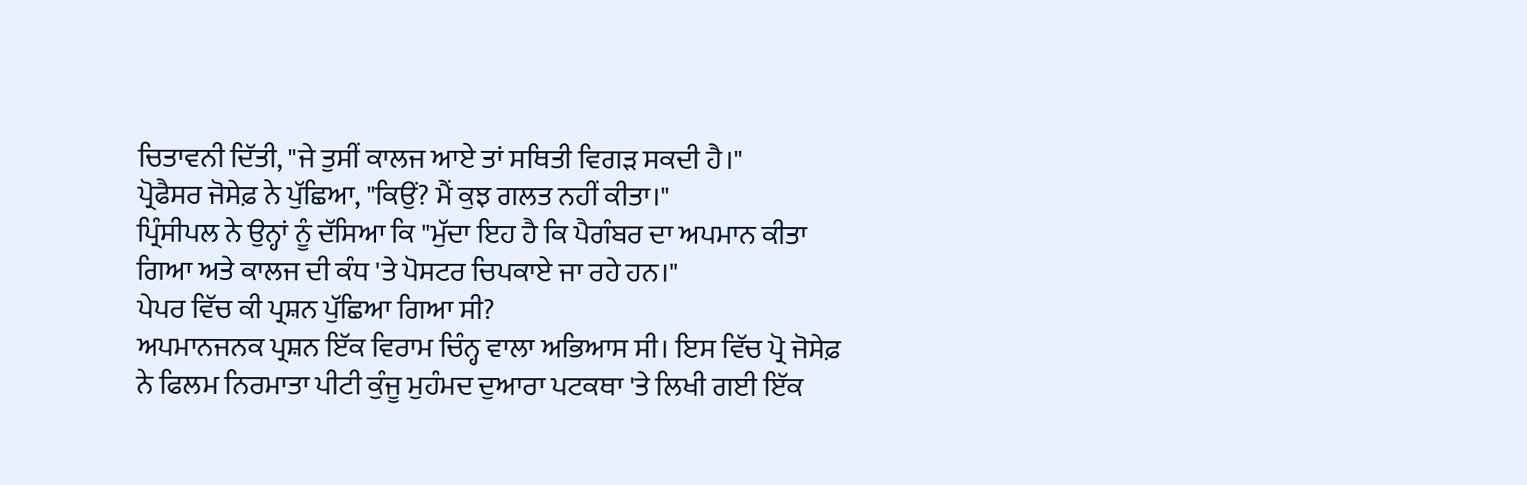ਚਿਤਾਵਨੀ ਦਿੱਤੀ, "ਜੇ ਤੁਸੀਂ ਕਾਲਜ ਆਏ ਤਾਂ ਸਥਿਤੀ ਵਿਗੜ ਸਕਦੀ ਹੈ।"
ਪ੍ਰੋਫੈਸਰ ਜੋਸੇਫ਼ ਨੇ ਪੁੱਛਿਆ, "ਕਿਉਂ? ਮੈਂ ਕੁਝ ਗਲਤ ਨਹੀਂ ਕੀਤਾ।"
ਪ੍ਰਿੰਸੀਪਲ ਨੇ ਉਨ੍ਹਾਂ ਨੂੰ ਦੱਸਿਆ ਕਿ "ਮੁੱਦਾ ਇਹ ਹੈ ਕਿ ਪੈਗੰਬਰ ਦਾ ਅਪਮਾਨ ਕੀਤਾ ਗਿਆ ਅਤੇ ਕਾਲਜ ਦੀ ਕੰਧ 'ਤੇ ਪੋਸਟਰ ਚਿਪਕਾਏ ਜਾ ਰਹੇ ਹਨ।"
ਪੇਪਰ ਵਿੱਚ ਕੀ ਪ੍ਰਸ਼ਨ ਪੁੱਛਿਆ ਗਿਆ ਸੀ?
ਅਪਮਾਨਜਨਕ ਪ੍ਰਸ਼ਨ ਇੱਕ ਵਿਰਾਮ ਚਿੰਨ੍ਹ ਵਾਲਾ ਅਭਿਆਸ ਸੀ। ਇਸ ਵਿੱਚ ਪ੍ਰੋ ਜੋਸੇਫ਼ ਨੇ ਫਿਲਮ ਨਿਰਮਾਤਾ ਪੀਟੀ ਕੁੰਜੂ ਮੁਹੰਮਦ ਦੁਆਰਾ ਪਟਕਥਾ 'ਤੇ ਲਿਖੀ ਗਈ ਇੱਕ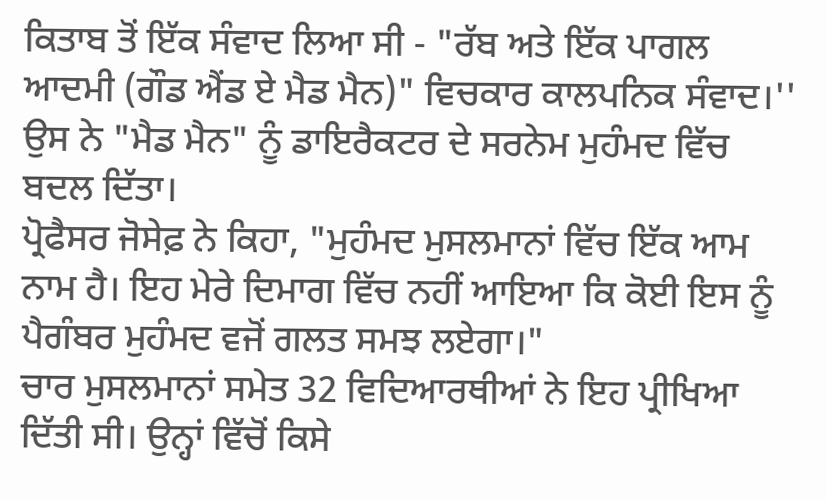ਕਿਤਾਬ ਤੋਂ ਇੱਕ ਸੰਵਾਦ ਲਿਆ ਸੀ - "ਰੱਬ ਅਤੇ ਇੱਕ ਪਾਗਲ ਆਦਮੀ (ਗੌਡ ਐਂਡ ਏ ਮੈਡ ਮੈਨ)" ਵਿਚਕਾਰ ਕਾਲਪਨਿਕ ਸੰਵਾਦ।''
ਉਸ ਨੇ "ਮੈਡ ਮੈਨ" ਨੂੰ ਡਾਇਰੈਕਟਰ ਦੇ ਸਰਨੇਮ ਮੁਹੰਮਦ ਵਿੱਚ ਬਦਲ ਦਿੱਤਾ।
ਪ੍ਰੋਫੈਸਰ ਜੋਸੇਫ਼ ਨੇ ਕਿਹਾ, "ਮੁਹੰਮਦ ਮੁਸਲਮਾਨਾਂ ਵਿੱਚ ਇੱਕ ਆਮ ਨਾਮ ਹੈ। ਇਹ ਮੇਰੇ ਦਿਮਾਗ ਵਿੱਚ ਨਹੀਂ ਆਇਆ ਕਿ ਕੋਈ ਇਸ ਨੂੰ ਪੈਗੰਬਰ ਮੁਹੰਮਦ ਵਜੋਂ ਗਲਤ ਸਮਝ ਲਏਗਾ।"
ਚਾਰ ਮੁਸਲਮਾਨਾਂ ਸਮੇਤ 32 ਵਿਦਿਆਰਥੀਆਂ ਨੇ ਇਹ ਪ੍ਰੀਖਿਆ ਦਿੱਤੀ ਸੀ। ਉਨ੍ਹਾਂ ਵਿੱਚੋਂ ਕਿਸੇ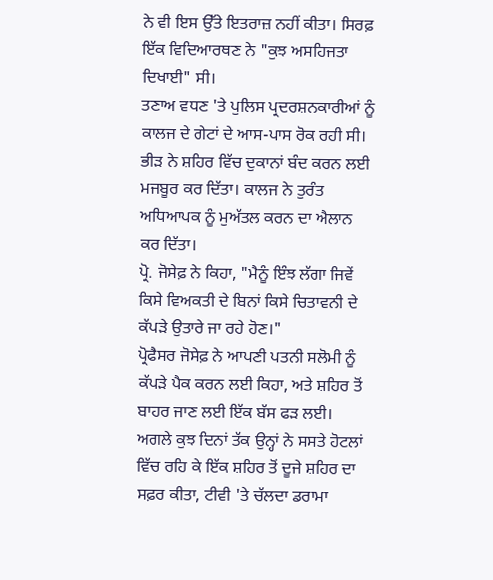ਨੇ ਵੀ ਇਸ ਉੱਤੇ ਇਤਰਾਜ਼ ਨਹੀਂ ਕੀਤਾ। ਸਿਰਫ਼ ਇੱਕ ਵਿਦਿਆਰਥਣ ਨੇ "ਕੁਝ ਅਸਹਿਜਤਾ ਦਿਖਾਈ" ਸੀ।
ਤਣਾਅ ਵਧਣ 'ਤੇ ਪੁਲਿਸ ਪ੍ਰਦਰਸ਼ਨਕਾਰੀਆਂ ਨੂੰ ਕਾਲਜ ਦੇ ਗੇਟਾਂ ਦੇ ਆਸ-ਪਾਸ ਰੋਕ ਰਹੀ ਸੀ। ਭੀੜ ਨੇ ਸ਼ਹਿਰ ਵਿੱਚ ਦੁਕਾਨਾਂ ਬੰਦ ਕਰਨ ਲਈ ਮਜਬੂਰ ਕਰ ਦਿੱਤਾ। ਕਾਲਜ ਨੇ ਤੁਰੰਤ ਅਧਿਆਪਕ ਨੂੰ ਮੁਅੱਤਲ ਕਰਨ ਦਾ ਐਲਾਨ ਕਰ ਦਿੱਤਾ।
ਪ੍ਰੋ. ਜੋਸੇਫ਼ ਨੇ ਕਿਹਾ, "ਮੈਨੂੰ ਇੰਝ ਲੱਗਾ ਜਿਵੇਂ ਕਿਸੇ ਵਿਅਕਤੀ ਦੇ ਬਿਨਾਂ ਕਿਸੇ ਚਿਤਾਵਨੀ ਦੇ ਕੱਪੜੇ ਉਤਾਰੇ ਜਾ ਰਹੇ ਹੋਣ।"
ਪ੍ਰੋਫੈਸਰ ਜੋਸੇਫ਼ ਨੇ ਆਪਣੀ ਪਤਨੀ ਸਲੋਮੀ ਨੂੰ ਕੱਪੜੇ ਪੈਕ ਕਰਨ ਲਈ ਕਿਹਾ, ਅਤੇ ਸ਼ਹਿਰ ਤੋਂ ਬਾਹਰ ਜਾਣ ਲਈ ਇੱਕ ਬੱਸ ਫੜ ਲਈ।
ਅਗਲੇ ਕੁਝ ਦਿਨਾਂ ਤੱਕ ਉਨ੍ਹਾਂ ਨੇ ਸਸਤੇ ਹੋਟਲਾਂ ਵਿੱਚ ਰਹਿ ਕੇ ਇੱਕ ਸ਼ਹਿਰ ਤੋਂ ਦੂਜੇ ਸ਼ਹਿਰ ਦਾ ਸਫ਼ਰ ਕੀਤਾ, ਟੀਵੀ 'ਤੇ ਚੱਲਦਾ ਡਰਾਮਾ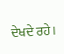ਦੇਖਦੇ ਰਹੇ।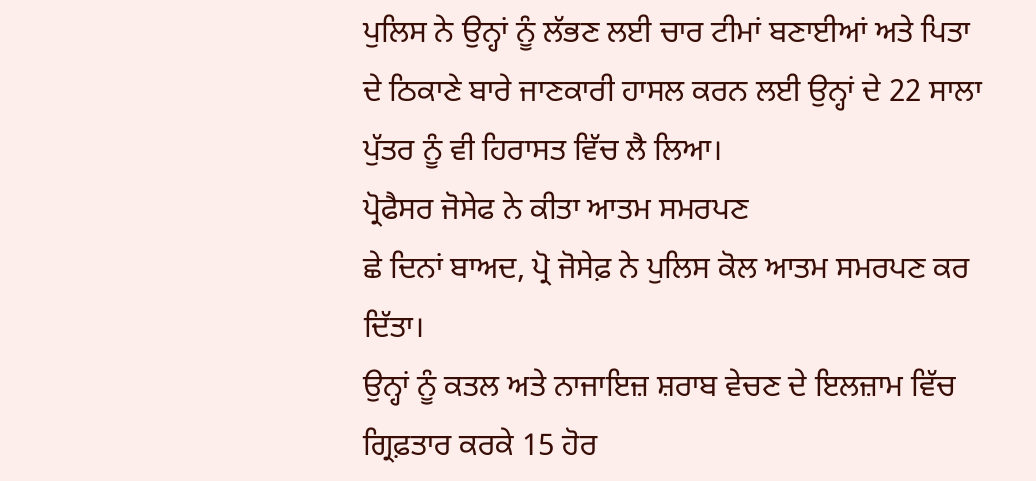ਪੁਲਿਸ ਨੇ ਉਨ੍ਹਾਂ ਨੂੰ ਲੱਭਣ ਲਈ ਚਾਰ ਟੀਮਾਂ ਬਣਾਈਆਂ ਅਤੇ ਪਿਤਾ ਦੇ ਠਿਕਾਣੇ ਬਾਰੇ ਜਾਣਕਾਰੀ ਹਾਸਲ ਕਰਨ ਲਈ ਉਨ੍ਹਾਂ ਦੇ 22 ਸਾਲਾ ਪੁੱਤਰ ਨੂੰ ਵੀ ਹਿਰਾਸਤ ਵਿੱਚ ਲੈ ਲਿਆ।
ਪ੍ਰੋਫੈਸਰ ਜੋਸੇਫ ਨੇ ਕੀਤਾ ਆਤਮ ਸਮਰਪਣ
ਛੇ ਦਿਨਾਂ ਬਾਅਦ, ਪ੍ਰੋ ਜੋਸੇਫ਼ ਨੇ ਪੁਲਿਸ ਕੋਲ ਆਤਮ ਸਮਰਪਣ ਕਰ ਦਿੱਤਾ।
ਉਨ੍ਹਾਂ ਨੂੰ ਕਤਲ ਅਤੇ ਨਾਜਾਇਜ਼ ਸ਼ਰਾਬ ਵੇਚਣ ਦੇ ਇਲਜ਼ਾਮ ਵਿੱਚ ਗ੍ਰਿਫ਼ਤਾਰ ਕਰਕੇ 15 ਹੋਰ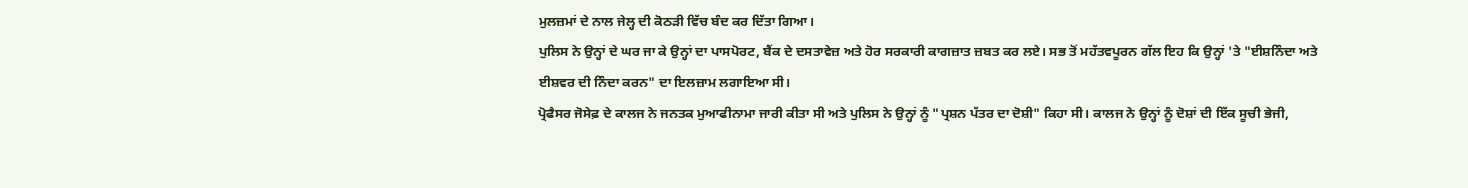ਮੁਲਜ਼ਮਾਂ ਦੇ ਨਾਲ ਜੇਲ੍ਹ ਦੀ ਕੋਠੜੀ ਵਿੱਚ ਬੰਦ ਕਰ ਦਿੱਤਾ ਗਿਆ।
ਪੁਲਿਸ ਨੇ ਉਨ੍ਹਾਂ ਦੇ ਘਰ ਜਾ ਕੇ ਉਨ੍ਹਾਂ ਦਾ ਪਾਸਪੋਰਟ, ਬੈਂਕ ਦੇ ਦਸਤਾਵੇਜ਼ ਅਤੇ ਹੋਰ ਸਰਕਾਰੀ ਕਾਗਜ਼ਾਤ ਜ਼ਬਤ ਕਰ ਲਏ। ਸਭ ਤੋਂ ਮਹੱਤਵਪੂਰਨ ਗੱਲ ਇਹ ਕਿ ਉਨ੍ਹਾਂ 'ਤੇ "ਈਸ਼ਨਿੰਦਾ ਅਤੇ ਈਸ਼ਵਰ ਦੀ ਨਿੰਦਾ ਕਰਨ" ਦਾ ਇਲਜ਼ਾਮ ਲਗਾਇਆ ਸੀ।
ਪ੍ਰੋਫੈਸਰ ਜੋਸੇਫ਼ ਦੇ ਕਾਲਜ ਨੇ ਜਨਤਕ ਮੁਆਫੀਨਾਮਾ ਜਾਰੀ ਕੀਤਾ ਸੀ ਅਤੇ ਪੁਲਿਸ ਨੇ ਉਨ੍ਹਾਂ ਨੂੰ "ਪ੍ਰਸ਼ਨ ਪੱਤਰ ਦਾ ਦੋਸ਼ੀ" ਕਿਹਾ ਸੀ। ਕਾਲਜ ਨੇ ਉਨ੍ਹਾਂ ਨੂੰ ਦੋਸ਼ਾਂ ਦੀ ਇੱਕ ਸੂਚੀ ਭੇਜੀ,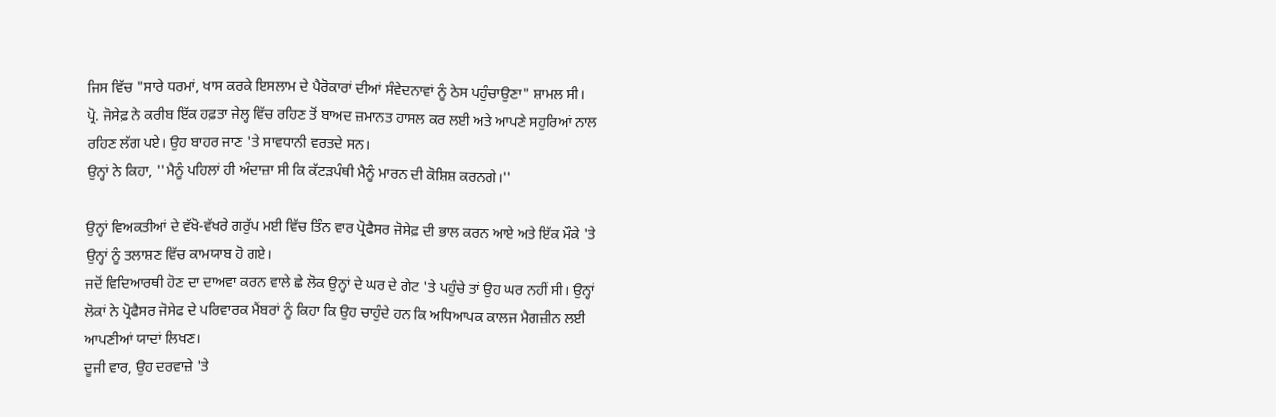ਜਿਸ ਵਿੱਚ "ਸਾਰੇ ਧਰਮਾਂ, ਖਾਸ ਕਰਕੇ ਇਸਲਾਮ ਦੇ ਪੈਰੋਕਾਰਾਂ ਦੀਆਂ ਸੰਵੇਦਨਾਵਾਂ ਨੂੰ ਠੇਸ ਪਹੁੰਚਾਉਣਾ" ਸ਼ਾਮਲ ਸੀ।
ਪ੍ਰੋ. ਜੋਸੇਫ਼ ਨੇ ਕਰੀਬ ਇੱਕ ਹਫ਼ਤਾ ਜੇਲ੍ਹ ਵਿੱਚ ਰਹਿਣ ਤੋਂ ਬਾਅਦ ਜ਼ਮਾਨਤ ਹਾਸਲ ਕਰ ਲਈ ਅਤੇ ਆਪਣੇ ਸਹੁਰਿਆਂ ਨਾਲ ਰਹਿਣ ਲੱਗ ਪਏ। ਉਹ ਬਾਹਰ ਜਾਣ 'ਤੇ ਸਾਵਧਾਨੀ ਵਰਤਦੇ ਸਨ।
ਉਨ੍ਹਾਂ ਨੇ ਕਿਹਾ, ''ਮੈਨੂੰ ਪਹਿਲਾਂ ਹੀ ਅੰਦਾਜ਼ਾ ਸੀ ਕਿ ਕੱਟੜਪੰਥੀ ਮੈਨੂੰ ਮਾਰਨ ਦੀ ਕੋਸ਼ਿਸ਼ ਕਰਨਗੇ।''

ਉਨ੍ਹਾਂ ਵਿਅਕਤੀਆਂ ਦੇ ਵੱਖੋ-ਵੱਖਰੇ ਗਰੁੱਪ ਮਈ ਵਿੱਚ ਤਿੰਨ ਵਾਰ ਪ੍ਰੋਫੈਸਰ ਜੋਸੇਫ਼ ਦੀ ਭਾਲ ਕਰਨ ਆਏ ਅਤੇ ਇੱਕ ਮੌਕੇ 'ਤੇ ਉਨ੍ਹਾਂ ਨੂੰ ਤਲਾਸ਼ਣ ਵਿੱਚ ਕਾਮਯਾਬ ਹੋ ਗਏ।
ਜਦੋਂ ਵਿਦਿਆਰਥੀ ਹੋਣ ਦਾ ਦਾਅਵਾ ਕਰਨ ਵਾਲੇ ਛੇ ਲੋਕ ਉਨ੍ਹਾਂ ਦੇ ਘਰ ਦੇ ਗੇਟ 'ਤੇ ਪਹੁੰਚੇ ਤਾਂ ਉਹ ਘਰ ਨਹੀਂ ਸੀ। ਉਨ੍ਹਾਂ ਲੋਕਾਂ ਨੇ ਪ੍ਰੋਫੈਸਰ ਜੋਸੇਫ ਦੇ ਪਰਿਵਾਰਕ ਮੈਂਬਰਾਂ ਨੂੰ ਕਿਹਾ ਕਿ ਉਹ ਚਾਹੁੰਦੇ ਹਨ ਕਿ ਅਧਿਆਪਕ ਕਾਲਜ ਮੈਗਜ਼ੀਨ ਲਈ ਆਪਣੀਆਂ ਯਾਦਾਂ ਲਿਖਣ।
ਦੂਜੀ ਵਾਰ, ਉਹ ਦਰਵਾਜ਼ੇ 'ਤੇ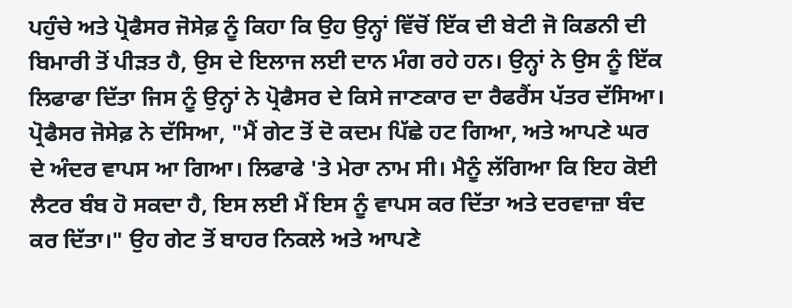ਪਹੁੰਚੇ ਅਤੇ ਪ੍ਰੋਫੈਸਰ ਜੋਸੇਫ਼ ਨੂੰ ਕਿਹਾ ਕਿ ਉਹ ਉਨ੍ਹਾਂ ਵਿੱਚੋਂ ਇੱਕ ਦੀ ਬੇਟੀ ਜੋ ਕਿਡਨੀ ਦੀ ਬਿਮਾਰੀ ਤੋਂ ਪੀੜਤ ਹੈ, ਉਸ ਦੇ ਇਲਾਜ ਲਈ ਦਾਨ ਮੰਗ ਰਹੇ ਹਨ। ਉਨ੍ਹਾਂ ਨੇ ਉਸ ਨੂੰ ਇੱਕ ਲਿਫਾਫਾ ਦਿੱਤਾ ਜਿਸ ਨੂੰ ਉਨ੍ਹਾਂ ਨੇ ਪ੍ਰੋਫੈਸਰ ਦੇ ਕਿਸੇ ਜਾਣਕਾਰ ਦਾ ਰੈਫਰੈਂਸ ਪੱਤਰ ਦੱਸਿਆ।
ਪ੍ਰੋਫੈਸਰ ਜੋਸੇਫ਼ ਨੇ ਦੱਸਿਆ, "ਮੈਂ ਗੇਟ ਤੋਂ ਦੋ ਕਦਮ ਪਿੱਛੇ ਹਟ ਗਿਆ, ਅਤੇ ਆਪਣੇ ਘਰ ਦੇ ਅੰਦਰ ਵਾਪਸ ਆ ਗਿਆ। ਲਿਫਾਫੇ 'ਤੇ ਮੇਰਾ ਨਾਮ ਸੀ। ਮੈਨੂੰ ਲੱਗਿਆ ਕਿ ਇਹ ਕੋਈ ਲੈਟਰ ਬੰਬ ਹੋ ਸਕਦਾ ਹੈ, ਇਸ ਲਈ ਮੈਂ ਇਸ ਨੂੰ ਵਾਪਸ ਕਰ ਦਿੱਤਾ ਅਤੇ ਦਰਵਾਜ਼ਾ ਬੰਦ ਕਰ ਦਿੱਤਾ।" ਉਹ ਗੇਟ ਤੋਂ ਬਾਹਰ ਨਿਕਲੇ ਅਤੇ ਆਪਣੇ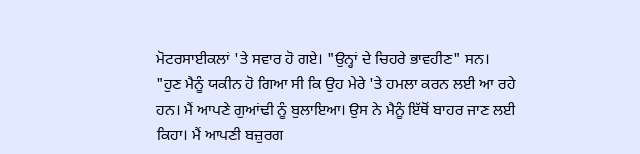ਮੋਟਰਸਾਈਕਲਾਂ 'ਤੇ ਸਵਾਰ ਹੋ ਗਏ। "ਉਨ੍ਹਾਂ ਦੇ ਚਿਹਰੇ ਭਾਵਹੀਣ" ਸਨ।
"ਹੁਣ ਮੈਨੂੰ ਯਕੀਨ ਹੋ ਗਿਆ ਸੀ ਕਿ ਉਹ ਮੇਰੇ 'ਤੇ ਹਮਲਾ ਕਰਨ ਲਈ ਆ ਰਹੇ ਹਨ। ਮੈਂ ਆਪਣੇ ਗੁਆਂਢੀ ਨੂੰ ਬੁਲਾਇਆ। ਉਸ ਨੇ ਮੈਨੂੰ ਇੱਥੋਂ ਬਾਹਰ ਜਾਣ ਲਈ ਕਿਹਾ। ਮੈਂ ਆਪਣੀ ਬਜ਼ੁਰਗ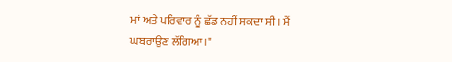ਮਾਂ ਅਤੇ ਪਰਿਵਾਰ ਨੂੰ ਛੱਡ ਨਹੀਂ ਸਕਦਾ ਸੀ। ਮੈਂ ਘਬਰਾਉਣ ਲੱਗਿਆ।"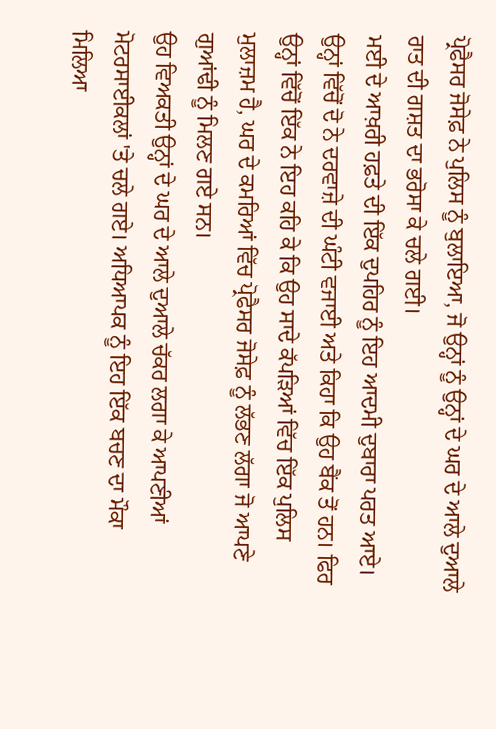ਪ੍ਰੋਫੈਸਰ ਜੋਸੇਫ਼ ਨੇ ਪੁਲਿਸ ਨੂੰ ਬੁਲਾਇਆ, ਜੋ ਉਨ੍ਹਾਂ ਨੂੰ ਉਨ੍ਹਾਂ ਦੇ ਘਰ ਦੇ ਆਲੇ ਦੁਆਲੇ ਰਾਤ ਦੀ ਗਸ਼ਤ ਦਾ ਭਰੋਸਾ ਕੇ ਚਲੇ ਗਈ।
ਮਈ ਦੇ ਆਖ਼ਰੀ ਹਫ਼ਤੇ ਦੀ ਇੱਕ ਦੁਪਹਿਰ ਨੂੰ ਇਹ ਆਦਮੀ ਦੁਬਾਰਾ ਪਰਤ ਆਏ।
ਉਨ੍ਹਾਂ ਵਿੱਚੋਂ ਦੋ ਨੇ ਦਰਵਾਜ਼ੇ ਦੀ ਘੰਟੀ ਵਜਾਈ ਅਤੇ ਕਿਹਾ ਕਿ ਉਹ ਬੈਂਕ ਤੋਂ ਹਨ। ਫਿਰ ਉਨ੍ਹਾਂ ਵਿੱਚੋਂ ਇੱਕ ਨੇ ਇਹ ਕਹਿ ਕੇ ਕਿ ਉਹ ਸਾਦੇ ਕੱਪੜਿਆਂ ਵਿੱਚ ਇੱਕ ਪੁਲਿਸ ਮੁਲਾਜ਼ਮ ਹੈ, ਘਰ ਦੇ ਕਮਰਿਆਂ ਵਿੱਚ ਪ੍ਰੋਫੈਸਰ ਜੋਸੇਫ਼ ਨੂੰ ਲੱਭਣ ਲੱਗਾ ਜੋ ਆਪਣੇ ਗੁਆਂਢੀ ਨੂੰ ਮਿਲਣ ਗਏ ਸਨ।
ਉਹ ਵਿਅਕਤੀ ਉਨ੍ਹਾਂ ਦੇ ਘਰ ਦੇ ਆਲੇ ਦੁਆਲੇ ਚੱਕਰ ਲਗਾ ਕੇ ਆਪਣੀਆਂ ਮੋਟਰਸਾਈਕਲਾਂ 'ਤੇ ਚਲੇ ਗਏ। ਅਧਿਆਪਕ ਨੂੰ ਇਹ ਇੱਕ ਬਚਣ ਦਾ ਮੌਕਾ ਮਿਲਿਆ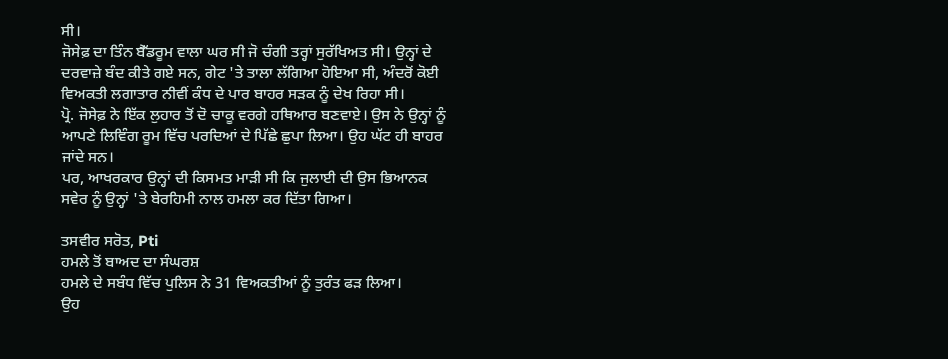ਸੀ।
ਜੋਸੇਫ਼ ਦਾ ਤਿੰਨ ਬੈੱਡਰੂਮ ਵਾਲਾ ਘਰ ਸੀ ਜੋ ਚੰਗੀ ਤਰ੍ਹਾਂ ਸੁਰੱਖਿਅਤ ਸੀ। ਉਨ੍ਹਾਂ ਦੇ ਦਰਵਾਜ਼ੇ ਬੰਦ ਕੀਤੇ ਗਏ ਸਨ, ਗੇਟ 'ਤੇ ਤਾਲਾ ਲੱਗਿਆ ਹੋਇਆ ਸੀ, ਅੰਦਰੋਂ ਕੋਈ ਵਿਅਕਤੀ ਲਗਾਤਾਰ ਨੀਵੀਂ ਕੰਧ ਦੇ ਪਾਰ ਬਾਹਰ ਸੜਕ ਨੂੰ ਦੇਖ ਰਿਹਾ ਸੀ।
ਪ੍ਰੋ. ਜੋਸੇਫ਼ ਨੇ ਇੱਕ ਲੁਹਾਰ ਤੋਂ ਦੋ ਚਾਕੂ ਵਰਗੇ ਹਥਿਆਰ ਬਣਵਾਏ। ਉਸ ਨੇ ਉਨ੍ਹਾਂ ਨੂੰ ਆਪਣੇ ਲਿਵਿੰਗ ਰੂਮ ਵਿੱਚ ਪਰਦਿਆਂ ਦੇ ਪਿੱਛੇ ਛੁਪਾ ਲਿਆ। ਉਹ ਘੱਟ ਹੀ ਬਾਹਰ ਜਾਂਦੇ ਸਨ।
ਪਰ, ਆਖਰਕਾਰ ਉਨ੍ਹਾਂ ਦੀ ਕਿਸਮਤ ਮਾੜੀ ਸੀ ਕਿ ਜੁਲਾਈ ਦੀ ਉਸ ਭਿਆਨਕ ਸਵੇਰ ਨੂੰ ਉਨ੍ਹਾਂ 'ਤੇ ਬੇਰਹਿਮੀ ਨਾਲ ਹਮਲਾ ਕਰ ਦਿੱਤਾ ਗਿਆ।

ਤਸਵੀਰ ਸਰੋਤ, Pti
ਹਮਲੇ ਤੋਂ ਬਾਅਦ ਦਾ ਸੰਘਰਸ਼
ਹਮਲੇ ਦੇ ਸਬੰਧ ਵਿੱਚ ਪੁਲਿਸ ਨੇ 31 ਵਿਅਕਤੀਆਂ ਨੂੰ ਤੁਰੰਤ ਫੜ ਲਿਆ।
ਉਹ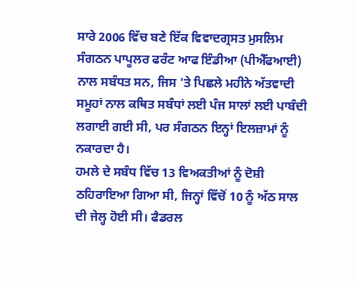ਸਾਰੇ 2006 ਵਿੱਚ ਬਣੇ ਇੱਕ ਵਿਵਾਦਗ੍ਰਸਤ ਮੁਸਲਿਮ ਸੰਗਠਨ ਪਾਪੂਲਰ ਫਰੰਟ ਆਫ ਇੰਡੀਆ (ਪੀਐੱਫਆਈ) ਨਾਲ ਸਬੰਧਤ ਸਨ, ਜਿਸ 'ਤੇ ਪਿਛਲੇ ਮਹੀਨੇ ਅੱਤਵਾਦੀ ਸਮੂਹਾਂ ਨਾਲ ਕਥਿਤ ਸਬੰਧਾਂ ਲਈ ਪੰਜ ਸਾਲਾਂ ਲਈ ਪਾਬੰਦੀ ਲਗਾਈ ਗਈ ਸੀ, ਪਰ ਸੰਗਠਨ ਇਨ੍ਹਾਂ ਇਲਜ਼ਾਮਾਂ ਨੂੰ ਨਕਾਰਦਾ ਹੈ।
ਹਮਲੇ ਦੇ ਸਬੰਧ ਵਿੱਚ 13 ਵਿਅਕਤੀਆਂ ਨੂੰ ਦੋਸ਼ੀ ਠਹਿਰਾਇਆ ਗਿਆ ਸੀ, ਜਿਨ੍ਹਾਂ ਵਿੱਚੋਂ 10 ਨੂੰ ਅੱਠ ਸਾਲ ਦੀ ਜੇਲ੍ਹ ਹੋਈ ਸੀ। ਫੈਡਰਲ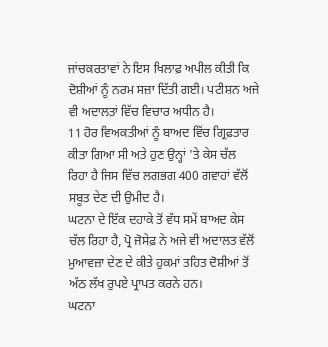ਜਾਂਚਕਰਤਾਵਾਂ ਨੇ ਇਸ ਖਿਲਾਫ਼ ਅਪੀਲ ਕੀਤੀ ਕਿ ਦੋਸ਼ੀਆਂ ਨੂੰ ਨਰਮ ਸਜ਼ਾ ਦਿੱਤੀ ਗਈ। ਪਟੀਸ਼ਨ ਅਜੇ ਵੀ ਅਦਾਲਤਾਂ ਵਿੱਚ ਵਿਚਾਰ ਅਧੀਨ ਹੈ।
11 ਹੋਰ ਵਿਅਕਤੀਆਂ ਨੂੰ ਬਾਅਦ ਵਿੱਚ ਗ੍ਰਿਫ਼ਤਾਰ ਕੀਤਾ ਗਿਆ ਸੀ ਅਤੇ ਹੁਣ ਉਨ੍ਹਾਂ 'ਤੇ ਕੇਸ ਚੱਲ ਰਿਹਾ ਹੈ ਜਿਸ ਵਿੱਚ ਲਗਭਗ 400 ਗਵਾਹਾਂ ਵੱਲੋਂ ਸਬੂਤ ਦੇਣ ਦੀ ਉਮੀਦ ਹੈ।
ਘਟਨਾ ਦੇ ਇੱਕ ਦਹਾਕੇ ਤੋਂ ਵੱਧ ਸਮੇਂ ਬਾਅਦ ਕੇਸ ਚੱਲ ਰਿਹਾ ਹੈ, ਪ੍ਰੋ ਜੋਸੇਫ਼ ਨੇ ਅਜੇ ਵੀ ਅਦਾਲਤ ਵੱਲੋਂ ਮੁਆਵਜ਼ਾ ਦੇਣ ਦੇ ਕੀਤੇ ਹੁਕਮਾਂ ਤਹਿਤ ਦੋਸ਼ੀਆਂ ਤੋਂ ਅੱਠ ਲੱਖ ਰੁਪਏ ਪ੍ਰਾਪਤ ਕਰਨੇ ਹਨ।
ਘਟਨਾ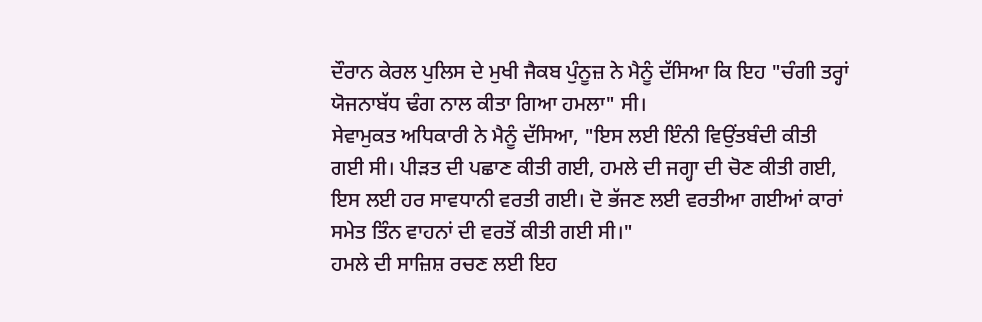ਦੌਰਾਨ ਕੇਰਲ ਪੁਲਿਸ ਦੇ ਮੁਖੀ ਜੈਕਬ ਪੁੰਨੂਜ਼ ਨੇ ਮੈਨੂੰ ਦੱਸਿਆ ਕਿ ਇਹ "ਚੰਗੀ ਤਰ੍ਹਾਂ ਯੋਜਨਾਬੱਧ ਢੰਗ ਨਾਲ ਕੀਤਾ ਗਿਆ ਹਮਲਾ" ਸੀ।
ਸੇਵਾਮੁਕਤ ਅਧਿਕਾਰੀ ਨੇ ਮੈਨੂੰ ਦੱਸਿਆ, "ਇਸ ਲਈ ਇੰਨੀ ਵਿਉਂਤਬੰਦੀ ਕੀਤੀ ਗਈ ਸੀ। ਪੀੜਤ ਦੀ ਪਛਾਣ ਕੀਤੀ ਗਈ, ਹਮਲੇ ਦੀ ਜਗ੍ਹਾ ਦੀ ਚੋਣ ਕੀਤੀ ਗਈ, ਇਸ ਲਈ ਹਰ ਸਾਵਧਾਨੀ ਵਰਤੀ ਗਈ। ਦੋ ਭੱਜਣ ਲਈ ਵਰਤੀਆ ਗਈਆਂ ਕਾਰਾਂ ਸਮੇਤ ਤਿੰਨ ਵਾਹਨਾਂ ਦੀ ਵਰਤੋਂ ਕੀਤੀ ਗਈ ਸੀ।"
ਹਮਲੇ ਦੀ ਸਾਜ਼ਿਸ਼ ਰਚਣ ਲਈ ਇਹ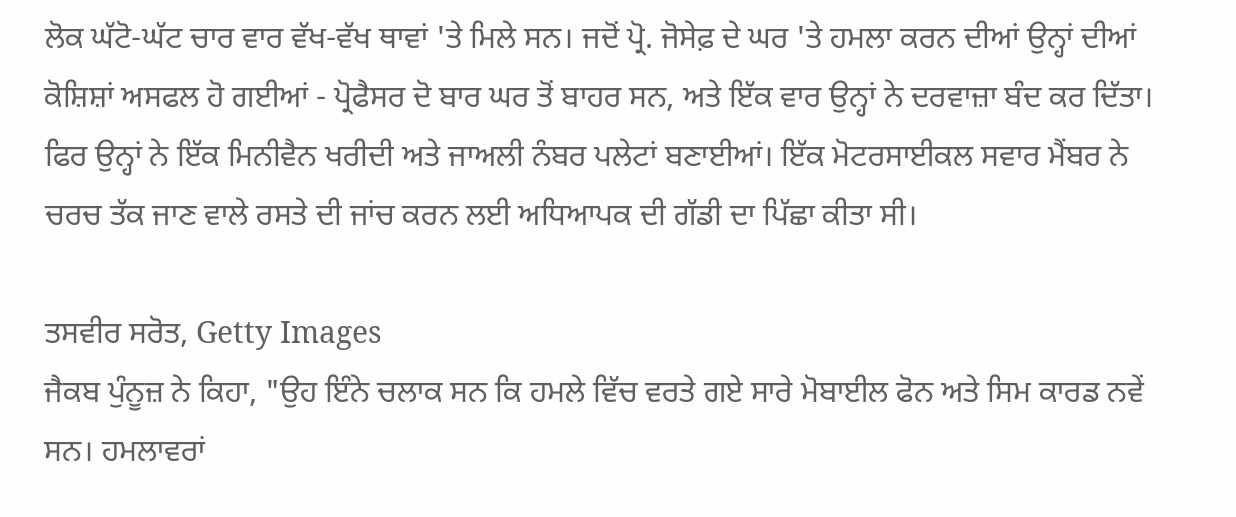ਲੋਕ ਘੱਟੋ-ਘੱਟ ਚਾਰ ਵਾਰ ਵੱਖ-ਵੱਖ ਥਾਵਾਂ 'ਤੇ ਮਿਲੇ ਸਨ। ਜਦੋਂ ਪ੍ਰੋ. ਜੋਸੇਫ਼ ਦੇ ਘਰ 'ਤੇ ਹਮਲਾ ਕਰਨ ਦੀਆਂ ਉਨ੍ਹਾਂ ਦੀਆਂ ਕੋਸ਼ਿਸ਼ਾਂ ਅਸਫਲ ਹੋ ਗਈਆਂ - ਪ੍ਰੋਫੈਸਰ ਦੋ ਬਾਰ ਘਰ ਤੋਂ ਬਾਹਰ ਸਨ, ਅਤੇ ਇੱਕ ਵਾਰ ਉਨ੍ਹਾਂ ਨੇ ਦਰਵਾਜ਼ਾ ਬੰਦ ਕਰ ਦਿੱਤਾ।
ਫਿਰ ਉਨ੍ਹਾਂ ਨੇ ਇੱਕ ਮਿਨੀਵੈਨ ਖਰੀਦੀ ਅਤੇ ਜਾਅਲੀ ਨੰਬਰ ਪਲੇਟਾਂ ਬਣਾਈਆਂ। ਇੱਕ ਮੋਟਰਸਾਈਕਲ ਸਵਾਰ ਮੈਂਬਰ ਨੇ ਚਰਚ ਤੱਕ ਜਾਣ ਵਾਲੇ ਰਸਤੇ ਦੀ ਜਾਂਚ ਕਰਨ ਲਈ ਅਧਿਆਪਕ ਦੀ ਗੱਡੀ ਦਾ ਪਿੱਛਾ ਕੀਤਾ ਸੀ।

ਤਸਵੀਰ ਸਰੋਤ, Getty Images
ਜੈਕਬ ਪੁੰਨੂਜ਼ ਨੇ ਕਿਹਾ, "ਉਹ ਇੰਨੇ ਚਲਾਕ ਸਨ ਕਿ ਹਮਲੇ ਵਿੱਚ ਵਰਤੇ ਗਏ ਸਾਰੇ ਮੋਬਾਈਲ ਫੋਨ ਅਤੇ ਸਿਮ ਕਾਰਡ ਨਵੇਂ ਸਨ। ਹਮਲਾਵਰਾਂ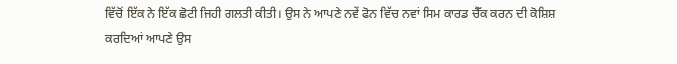ਵਿੱਚੋਂ ਇੱਕ ਨੇ ਇੱਕ ਛੋਟੀ ਜਿਹੀ ਗਲਤੀ ਕੀਤੀ। ਉਸ ਨੇ ਆਪਣੇ ਨਵੇਂ ਫੋਨ ਵਿੱਚ ਨਵਾਂ ਸਿਮ ਕਾਰਡ ਚੈੱਕ ਕਰਨ ਦੀ ਕੋਸ਼ਿਸ਼ ਕਰਦਿਆਂ ਆਪਣੇ ਉਸ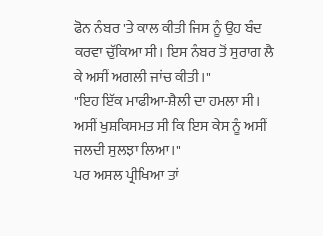ਫੋਨ ਨੰਬਰ 'ਤੇ ਕਾਲ ਕੀਤੀ ਜਿਸ ਨੂੰ ਉਹ ਬੰਦ ਕਰਵਾ ਚੁੱਕਿਆ ਸੀ। ਇਸ ਨੰਬਰ ਤੋਂ ਸੁਰਾਗ ਲੈ ਕੇ ਅਸੀਂ ਅਗਲੀ ਜਾਂਚ ਕੀਤੀ।"
"ਇਹ ਇੱਕ ਮਾਫੀਆ-ਸ਼ੈਲੀ ਦਾ ਹਮਲਾ ਸੀ। ਅਸੀਂ ਖੁਸ਼ਕਿਸਮਤ ਸੀ ਕਿ ਇਸ ਕੇਸ ਨੂੰ ਅਸੀਂ ਜਲਦੀ ਸੁਲਝਾ ਲਿਆ।"
ਪਰ ਅਸਲ ਪ੍ਰੀਖਿਆ ਤਾਂ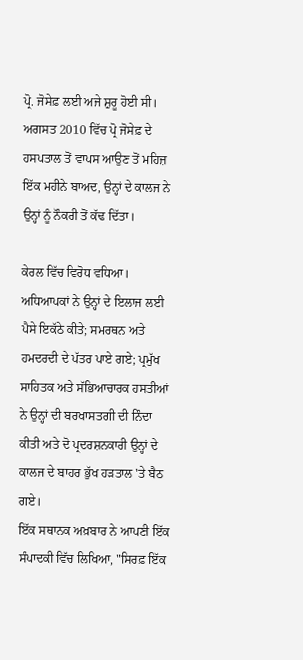ਪ੍ਰੋ. ਜੋਸੇਫ਼ ਲਈ ਅਜੇ ਸ਼ੁਰੂ ਹੋਈ ਸੀ।
ਅਗਸਤ 2010 ਵਿੱਚ ਪ੍ਰੋ ਜੋਸੇਫ਼ ਦੇ ਹਸਪਤਾਲ ਤੋਂ ਵਾਪਸ ਆਉਣ ਤੋਂ ਮਹਿਜ਼ ਇੱਕ ਮਹੀਨੇ ਬਾਅਦ, ਉਨ੍ਹਾਂ ਦੇ ਕਾਲਜ ਨੇ ਉਨ੍ਹਾਂ ਨੂੰ ਨੌਕਰੀ ਤੋਂ ਕੱਢ ਦਿੱਤਾ।

ਕੇਰਲ ਵਿੱਚ ਵਿਰੋਧ ਵਧਿਆ। ਅਧਿਆਪਕਾਂ ਨੇ ਉਨ੍ਹਾਂ ਦੇ ਇਲਾਜ ਲਈ ਪੈਸੇ ਇਕੱਠੇ ਕੀਤੇ; ਸਮਰਥਨ ਅਤੇ ਹਮਦਰਦੀ ਦੇ ਪੱਤਰ ਪਾਏ ਗਏ; ਪ੍ਰਮੁੱਖ ਸਾਹਿਤਕ ਅਤੇ ਸੱਭਿਆਚਾਰਕ ਹਸਤੀਆਂ ਨੇ ਉਨ੍ਹਾਂ ਦੀ ਬਰਖਾਸਤਗੀ ਦੀ ਨਿੰਦਾ ਕੀਤੀ ਅਤੇ ਦੋ ਪ੍ਰਦਰਸ਼ਨਕਾਰੀ ਉਨ੍ਹਾਂ ਦੇ ਕਾਲਜ ਦੇ ਬਾਹਰ ਭੁੱਖ ਹੜਤਾਲ 'ਤੇ ਬੈਠ ਗਏ।
ਇੱਕ ਸਥਾਨਕ ਅਖ਼ਬਾਰ ਨੇ ਆਪਣੀ ਇੱਕ ਸੰਪਾਦਕੀ ਵਿੱਚ ਲਿਖਿਆ, "ਸਿਰਫ਼ ਇੱਕ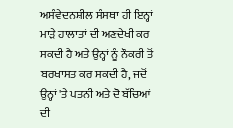ਅਸੰਵੇਦਨਸ਼ੀਲ ਸੰਸਥਾ ਹੀ ਇਨ੍ਹਾਂ ਮਾੜੇ ਹਾਲਾਤਾਂ ਦੀ ਅਣਦੇਖੀ ਕਰ ਸਕਦੀ ਹੈ ਅਤੇ ਉਨ੍ਹਾਂ ਨੂੰ ਨੌਕਰੀ ਤੋਂ ਬਰਖਾਸਤ ਕਰ ਸਕਦੀ ਹੈ, ਜਦੋਂ ਉਨ੍ਹਾਂ 'ਤੇ ਪਤਨੀ ਅਤੇ ਦੋ ਬੱਚਿਆਂ ਦੀ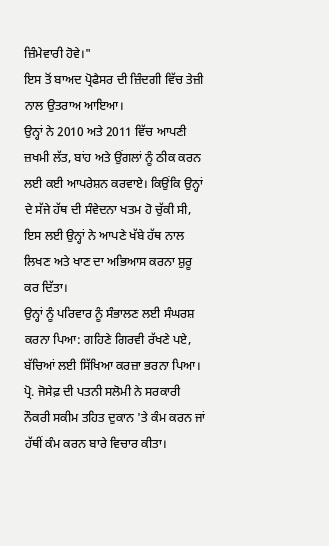ਜ਼ਿੰਮੇਵਾਰੀ ਹੋਵੇ।"
ਇਸ ਤੋਂ ਬਾਅਦ ਪ੍ਰੋਫੈਸਰ ਦੀ ਜ਼ਿੰਦਗੀ ਵਿੱਚ ਤੇਜ਼ੀ ਨਾਲ ਉਤਰਾਅ ਆਇਆ।
ਉਨ੍ਹਾਂ ਨੇ 2010 ਅਤੇ 2011 ਵਿੱਚ ਆਪਣੀ ਜ਼ਖਮੀ ਲੱਤ, ਬਾਂਹ ਅਤੇ ਉਂਗਲਾਂ ਨੂੰ ਠੀਕ ਕਰਨ ਲਈ ਕਈ ਆਪਰੇਸ਼ਨ ਕਰਵਾਏ। ਕਿਉਂਕਿ ਉਨ੍ਹਾਂ ਦੇ ਸੱਜੇ ਹੱਥ ਦੀ ਸੰਵੇਦਨਾ ਖਤਮ ਹੋ ਚੁੱਕੀ ਸੀ, ਇਸ ਲਈ ਉਨ੍ਹਾਂ ਨੇ ਆਪਣੇ ਖੱਬੇ ਹੱਥ ਨਾਲ ਲਿਖਣ ਅਤੇ ਖਾਣ ਦਾ ਅਭਿਆਸ ਕਰਨਾ ਸ਼ੁਰੂ ਕਰ ਦਿੱਤਾ।
ਉਨ੍ਹਾਂ ਨੂੰ ਪਰਿਵਾਰ ਨੂੰ ਸੰਭਾਲਣ ਲਈ ਸੰਘਰਸ਼ ਕਰਨਾ ਪਿਆ: ਗਹਿਣੇ ਗਿਰਵੀ ਰੱਖਣੇ ਪਏ, ਬੱਚਿਆਂ ਲਈ ਸਿੱਖਿਆ ਕਰਜ਼ਾ ਭਰਨਾ ਪਿਆ। ਪ੍ਰੋ. ਜੋਸੇਫ਼ ਦੀ ਪਤਨੀ ਸਲੋਮੀ ਨੇ ਸਰਕਾਰੀ ਨੌਕਰੀ ਸਕੀਮ ਤਹਿਤ ਦੁਕਾਨ 'ਤੇ ਕੰਮ ਕਰਨ ਜਾਂ ਹੱਥੀਂ ਕੰਮ ਕਰਨ ਬਾਰੇ ਵਿਚਾਰ ਕੀਤਾ।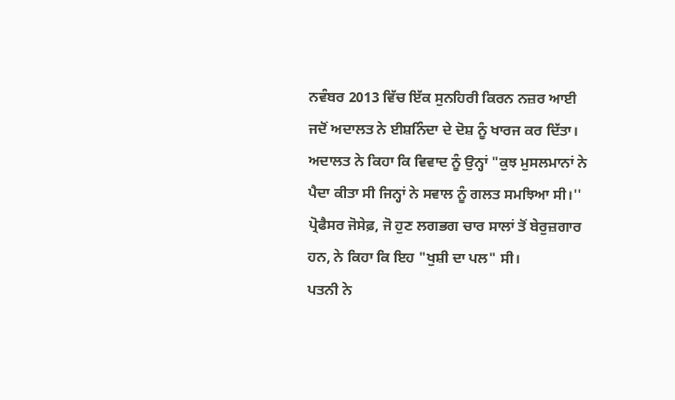ਨਵੰਬਰ 2013 ਵਿੱਚ ਇੱਕ ਸੁਨਹਿਰੀ ਕਿਰਨ ਨਜ਼ਰ ਆਈ ਜਦੋਂ ਅਦਾਲਤ ਨੇ ਈਸ਼ਨਿੰਦਾ ਦੇ ਦੋਸ਼ ਨੂੰ ਖਾਰਜ ਕਰ ਦਿੱਤਾ। ਅਦਾਲਤ ਨੇ ਕਿਹਾ ਕਿ ਵਿਵਾਦ ਨੂੰ ਉਨ੍ਹਾਂ "ਕੁਝ ਮੁਸਲਮਾਨਾਂ ਨੇ ਪੈਦਾ ਕੀਤਾ ਸੀ ਜਿਨ੍ਹਾਂ ਨੇ ਸਵਾਲ ਨੂੰ ਗਲਤ ਸਮਝਿਆ ਸੀ।''
ਪ੍ਰੋਫੈਸਰ ਜੋਸੇਫ਼, ਜੋ ਹੁਣ ਲਗਭਗ ਚਾਰ ਸਾਲਾਂ ਤੋਂ ਬੇਰੁਜ਼ਗਾਰ ਹਨ, ਨੇ ਕਿਹਾ ਕਿ ਇਹ "ਖੁਸ਼ੀ ਦਾ ਪਲ" ਸੀ।
ਪਤਨੀ ਨੇ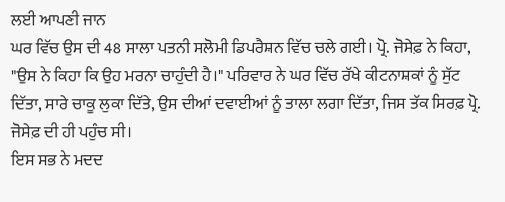ਲਈ ਆਪਣੀ ਜਾਨ
ਘਰ ਵਿੱਚ ਉਸ ਦੀ 48 ਸਾਲਾ ਪਤਨੀ ਸਲੋਮੀ ਡਿਪਰੈਸ਼ਨ ਵਿੱਚ ਚਲੇ ਗਈ। ਪ੍ਰੋ. ਜੋਸੇਫ਼ ਨੇ ਕਿਹਾ, "ਉਸ ਨੇ ਕਿਹਾ ਕਿ ਉਹ ਮਰਨਾ ਚਾਹੁੰਦੀ ਹੈ।" ਪਰਿਵਾਰ ਨੇ ਘਰ ਵਿੱਚ ਰੱਖੇ ਕੀਟਨਾਸ਼ਕਾਂ ਨੂੰ ਸੁੱਟ ਦਿੱਤਾ, ਸਾਰੇ ਚਾਕੂ ਲੁਕਾ ਦਿੱਤੇ, ਉਸ ਦੀਆਂ ਦਵਾਈਆਂ ਨੂੰ ਤਾਲਾ ਲਗਾ ਦਿੱਤਾ, ਜਿਸ ਤੱਕ ਸਿਰਫ਼ ਪ੍ਰੋ. ਜੋਸੇਫ਼ ਦੀ ਹੀ ਪਹੁੰਚ ਸੀ।
ਇਸ ਸਭ ਨੇ ਮਦਦ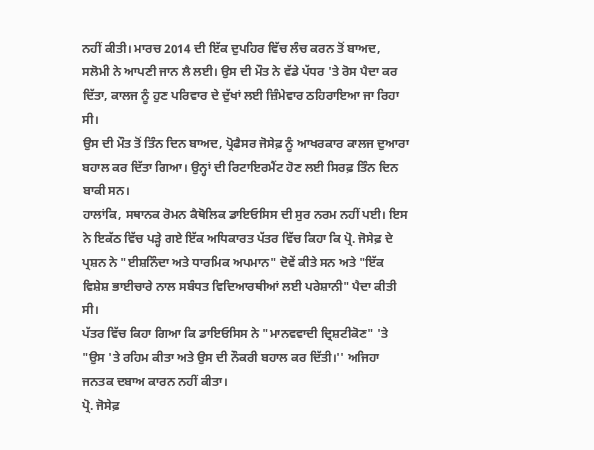ਨਹੀਂ ਕੀਤੀ। ਮਾਰਚ 2014 ਦੀ ਇੱਕ ਦੁਪਹਿਰ ਵਿੱਚ ਲੰਚ ਕਰਨ ਤੋਂ ਬਾਅਦ, ਸਲੋਮੀ ਨੇ ਆਪਣੀ ਜਾਨ ਲੈ ਲਈ। ਉਸ ਦੀ ਮੌਤ ਨੇ ਵੱਡੇ ਪੱਧਰ 'ਤੇ ਰੋਸ ਪੈਦਾ ਕਰ ਦਿੱਤਾ, ਕਾਲਜ ਨੂੰ ਹੁਣ ਪਰਿਵਾਰ ਦੇ ਦੁੱਖਾਂ ਲਈ ਜ਼ਿੰਮੇਵਾਰ ਠਹਿਰਾਇਆ ਜਾ ਰਿਹਾ ਸੀ।
ਉਸ ਦੀ ਮੌਤ ਤੋਂ ਤਿੰਨ ਦਿਨ ਬਾਅਦ, ਪ੍ਰੋਫੈਸਰ ਜੋਸੇਫ਼ ਨੂੰ ਆਖਰਕਾਰ ਕਾਲਜ ਦੁਆਰਾ ਬਹਾਲ ਕਰ ਦਿੱਤਾ ਗਿਆ। ਉਨ੍ਹਾਂ ਦੀ ਰਿਟਾਇਰਮੈਂਟ ਹੋਣ ਲਈ ਸਿਰਫ਼ ਤਿੰਨ ਦਿਨ ਬਾਕੀ ਸਨ।
ਹਾਲਾਂਕਿ, ਸਥਾਨਕ ਰੋਮਨ ਕੈਥੋਲਿਕ ਡਾਇਓਸਿਸ ਦੀ ਸੁਰ ਨਰਮ ਨਹੀਂ ਪਈ। ਇਸ ਨੇ ਇਕੱਠ ਵਿੱਚ ਪੜ੍ਹੇ ਗਏ ਇੱਕ ਅਧਿਕਾਰਤ ਪੱਤਰ ਵਿੱਚ ਕਿਹਾ ਕਿ ਪ੍ਰੋ. ਜੋਸੇਫ਼ ਦੇ ਪ੍ਰਸ਼ਨ ਨੇ "ਈਸ਼ਨਿੰਦਾ ਅਤੇ ਧਾਰਮਿਕ ਅਪਮਾਨ" ਦੋਵੇਂ ਕੀਤੇ ਸਨ ਅਤੇ "ਇੱਕ ਵਿਸ਼ੇਸ਼ ਭਾਈਚਾਰੇ ਨਾਲ ਸਬੰਧਤ ਵਿਦਿਆਰਥੀਆਂ ਲਈ ਪਰੇਸ਼ਾਨੀ" ਪੈਦਾ ਕੀਤੀ ਸੀ।
ਪੱਤਰ ਵਿੱਚ ਕਿਹਾ ਗਿਆ ਕਿ ਡਾਇਓਸਿਸ ਨੇ "ਮਾਨਵਵਾਦੀ ਦ੍ਰਿਸ਼ਟੀਕੋਣ" 'ਤੇ "ਉਸ 'ਤੇ ਰਹਿਮ ਕੀਤਾ ਅਤੇ ਉਸ ਦੀ ਨੌਕਰੀ ਬਹਾਲ ਕਰ ਦਿੱਤੀ।'' ਅਜਿਹਾ ਜਨਤਕ ਦਬਾਅ ਕਾਰਨ ਨਹੀਂ ਕੀਤਾ।
ਪ੍ਰੋ. ਜੋਸੇਫ਼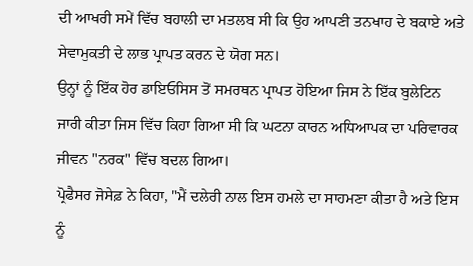ਦੀ ਆਖਰੀ ਸਮੇਂ ਵਿੱਚ ਬਹਾਲੀ ਦਾ ਮਤਲਬ ਸੀ ਕਿ ਉਹ ਆਪਣੀ ਤਨਖਾਹ ਦੇ ਬਕਾਏ ਅਤੇ ਸੇਵਾਮੁਕਤੀ ਦੇ ਲਾਭ ਪ੍ਰਾਪਤ ਕਰਨ ਦੇ ਯੋਗ ਸਨ।
ਉਨ੍ਹਾਂ ਨੂੰ ਇੱਕ ਹੋਰ ਡਾਇਓਸਿਸ ਤੋਂ ਸਮਰਥਨ ਪ੍ਰਾਪਤ ਹੋਇਆ ਜਿਸ ਨੇ ਇੱਕ ਬੁਲੇਟਿਨ ਜਾਰੀ ਕੀਤਾ ਜਿਸ ਵਿੱਚ ਕਿਹਾ ਗਿਆ ਸੀ ਕਿ ਘਟਨਾ ਕਾਰਨ ਅਧਿਆਪਕ ਦਾ ਪਰਿਵਾਰਕ ਜੀਵਨ "ਨਰਕ" ਵਿੱਚ ਬਦਲ ਗਿਆ।
ਪ੍ਰੋਫੈਸਰ ਜੋਸੇਫ਼ ਨੇ ਕਿਹਾ, "ਮੈਂ ਦਲੇਰੀ ਨਾਲ ਇਸ ਹਮਲੇ ਦਾ ਸਾਹਮਣਾ ਕੀਤਾ ਹੈ ਅਤੇ ਇਸ ਨੂੰ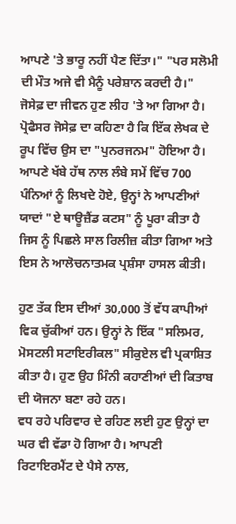ਆਪਣੇ 'ਤੇ ਭਾਰੂ ਨਹੀਂ ਪੈਣ ਦਿੱਤਾ।" "ਪਰ ਸਲੋਮੀ ਦੀ ਮੌਤ ਅਜੇ ਵੀ ਮੈਨੂੰ ਪਰੇਸ਼ਾਨ ਕਰਦੀ ਹੈ।"
ਜੋਸੇਫ਼ ਦਾ ਜੀਵਨ ਹੁਣ ਲੀਹ 'ਤੇ ਆ ਗਿਆ ਹੈ।
ਪ੍ਰੋਫੈਸਰ ਜੋਸੇਫ਼ ਦਾ ਕਹਿਣਾ ਹੈ ਕਿ ਇੱਕ ਲੇਖਕ ਦੇ ਰੂਪ ਵਿੱਚ ਉਸ ਦਾ "ਪੁਨਰਜਨਮ" ਹੋਇਆ ਹੈ। ਆਪਣੇ ਖੱਬੇ ਹੱਥ ਨਾਲ ਲੰਬੇ ਸਮੇਂ ਵਿੱਚ 700 ਪੰਨਿਆਂ ਨੂੰ ਲਿਖਦੇ ਹੋਏ, ਉਨ੍ਹਾਂ ਨੇ ਆਪਣੀਆਂ ਯਾਦਾਂ "ਏ ਥਾਊਜ਼ੈਂਡ ਕਟਸ" ਨੂੰ ਪੂਰਾ ਕੀਤਾ ਹੈ ਜਿਸ ਨੂੰ ਪਿਛਲੇ ਸਾਲ ਰਿਲੀਜ਼ ਕੀਤਾ ਗਿਆ ਅਤੇ ਇਸ ਨੇ ਆਲੋਚਨਾਤਮਕ ਪ੍ਰਸ਼ੰਸਾ ਹਾਸਲ ਕੀਤੀ।

ਹੁਣ ਤੱਕ ਇਸ ਦੀਆਂ 30,000 ਤੋਂ ਵੱਧ ਕਾਪੀਆਂ ਵਿਕ ਚੁੱਕੀਆਂ ਹਨ। ਉਨ੍ਹਾਂ ਨੇ ਇੱਕ "ਸਲਿਮਰ, ਮੋਸਟਲੀ ਸਟਾਇਰੀਕਲ" ਸੀਕੁਏਲ ਵੀ ਪ੍ਰਕਾਸ਼ਿਤ ਕੀਤਾ ਹੈ। ਹੁਣ ਉਹ ਮਿੰਨੀ ਕਹਾਣੀਆਂ ਦੀ ਕਿਤਾਬ ਦੀ ਯੋਜਨਾ ਬਣਾ ਰਹੇ ਹਨ।
ਵਧ ਰਹੇ ਪਰਿਵਾਰ ਦੇ ਰਹਿਣ ਲਈ ਹੁਣ ਉਨ੍ਹਾਂ ਦਾ ਘਰ ਵੀ ਵੱਡਾ ਹੋ ਗਿਆ ਹੈ। ਆਪਣੀ ਰਿਟਾਇਰਮੈਂਟ ਦੇ ਪੈਸੇ ਨਾਲ,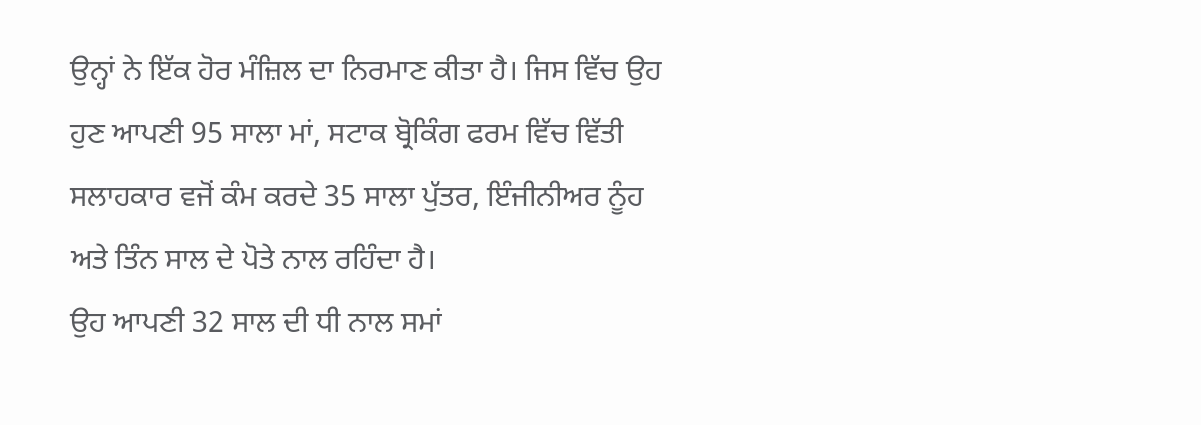ਉਨ੍ਹਾਂ ਨੇ ਇੱਕ ਹੋਰ ਮੰਜ਼ਿਲ ਦਾ ਨਿਰਮਾਣ ਕੀਤਾ ਹੈ। ਜਿਸ ਵਿੱਚ ਉਹ ਹੁਣ ਆਪਣੀ 95 ਸਾਲਾ ਮਾਂ, ਸਟਾਕ ਬ੍ਰੋਕਿੰਗ ਫਰਮ ਵਿੱਚ ਵਿੱਤੀ ਸਲਾਹਕਾਰ ਵਜੋਂ ਕੰਮ ਕਰਦੇ 35 ਸਾਲਾ ਪੁੱਤਰ, ਇੰਜੀਨੀਅਰ ਨੂੰਹ ਅਤੇ ਤਿੰਨ ਸਾਲ ਦੇ ਪੋਤੇ ਨਾਲ ਰਹਿੰਦਾ ਹੈ।
ਉਹ ਆਪਣੀ 32 ਸਾਲ ਦੀ ਧੀ ਨਾਲ ਸਮਾਂ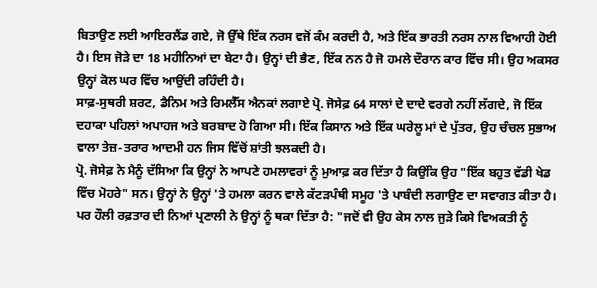ਬਿਤਾਉਣ ਲਈ ਆਇਰਲੈਂਡ ਗਏ, ਜੋ ਉੱਥੇ ਇੱਕ ਨਰਸ ਵਜੋਂ ਕੰਮ ਕਰਦੀ ਹੈ, ਅਤੇ ਇੱਕ ਭਾਰਤੀ ਨਰਸ ਨਾਲ ਵਿਆਹੀ ਹੋਈ ਹੈ। ਇਸ ਜੋੜੇ ਦਾ 18 ਮਹੀਨਿਆਂ ਦਾ ਬੇਟਾ ਹੈ। ਉਨ੍ਹਾਂ ਦੀ ਭੈਣ, ਇੱਕ ਨਨ ਹੈ ਜੋ ਹਮਲੇ ਦੌਰਾਨ ਕਾਰ ਵਿੱਚ ਸੀ। ਉਹ ਅਕਸਰ ਉਨ੍ਹਾਂ ਕੋਲ ਘਰ ਵਿੱਚ ਆਉਂਦੀ ਰਹਿੰਦੀ ਹੈ।
ਸਾਫ਼-ਸੁਥਰੀ ਸ਼ਰਟ, ਡੈਨਿਮ ਅਤੇ ਰਿਮਲੈੱਸ ਐਨਕਾਂ ਲਗਾਏ ਪ੍ਰੋ. ਜੋਸੇਫ਼ 64 ਸਾਲਾਂ ਦੇ ਦਾਦੇ ਵਰਗੇ ਨਹੀਂ ਲੱਗਦੇ, ਜੋ ਇੱਕ ਦਹਾਕਾ ਪਹਿਲਾਂ ਅਪਾਹਜ ਅਤੇ ਬਰਬਾਦ ਹੋ ਗਿਆ ਸੀ। ਇੱਕ ਕਿਸਾਨ ਅਤੇ ਇੱਕ ਘਰੇਲੂ ਮਾਂ ਦੇ ਪੁੱਤਰ, ਉਹ ਚੰਚਲ ਸੁਭਾਅ ਵਾਲਾ ਤੇਜ਼-ਤਰਾਰ ਆਦਮੀ ਹਨ ਜਿਸ ਵਿੱਚੋਂ ਸ਼ਾਂਤੀ ਝਲਕਦੀ ਹੈ।
ਪ੍ਰੋ. ਜੋਸੇਫ਼ ਨੇ ਮੈਨੂੰ ਦੱਸਿਆ ਕਿ ਉਨ੍ਹਾਂ ਨੇ ਆਪਣੇ ਹਮਲਾਵਰਾਂ ਨੂੰ ਮੁਆਫ਼ ਕਰ ਦਿੱਤਾ ਹੈ ਕਿਉਂਕਿ ਉਹ "ਇੱਕ ਬਹੁਤ ਵੱਡੀ ਖੇਡ ਵਿੱਚ ਮੋਹਰੇ" ਸਨ। ਉਨ੍ਹਾਂ ਨੇ ਉਨ੍ਹਾਂ 'ਤੇ ਹਮਲਾ ਕਰਨ ਵਾਲੇ ਕੱਟੜਪੰਥੀ ਸਮੂਹ 'ਤੇ ਪਾਬੰਦੀ ਲਗਾਉਣ ਦਾ ਸਵਾਗਤ ਕੀਤਾ ਹੈ।
ਪਰ ਹੌਲੀ ਰਫ਼ਤਾਰ ਦੀ ਨਿਆਂ ਪ੍ਰਣਾਲੀ ਨੇ ਉਨ੍ਹਾਂ ਨੂੰ ਥਕਾ ਦਿੱਤਾ ਹੈ: "ਜਦੋਂ ਵੀ ਉਹ ਕੇਸ ਨਾਲ ਜੁੜੇ ਕਿਸੇ ਵਿਅਕਤੀ ਨੂੰ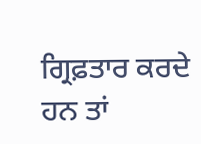ਗ੍ਰਿਫ਼ਤਾਰ ਕਰਦੇ ਹਨ ਤਾਂ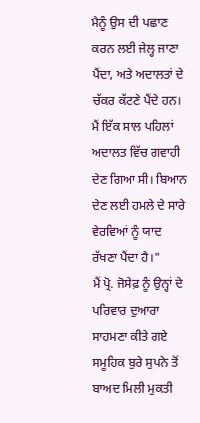ਮੈਨੂੰ ਉਸ ਦੀ ਪਛਾਣ ਕਰਨ ਲਈ ਜੇਲ੍ਹ ਜਾਣਾ ਪੈਂਦਾ, ਅਤੇ ਅਦਾਲਤਾਂ ਦੇ ਚੱਕਰ ਕੱਟਣੇ ਪੈਂਦੇ ਹਨ। ਮੈਂ ਇੱਕ ਸਾਲ ਪਹਿਲਾਂ ਅਦਾਲਤ ਵਿੱਚ ਗਵਾਹੀ ਦੇਣ ਗਿਆ ਸੀ। ਬਿਆਨ ਦੇਣ ਲਈ ਹਮਲੇ ਦੇ ਸਾਰੇ ਵੇਰਵਿਆਂ ਨੂੰ ਯਾਦ ਰੱਖਣਾ ਪੈਂਦਾ ਹੈ।"
ਮੈਂ ਪ੍ਰੋ. ਜੋਸੇਫ਼ ਨੂੰ ਉਨ੍ਹਾਂ ਦੇ ਪਰਿਵਾਰ ਦੁਆਰਾ ਸਾਹਮਣਾ ਕੀਤੇ ਗਏ ਸਮੂਹਿਕ ਬੁਰੇ ਸੁਪਨੇ ਤੋਂ ਬਾਅਦ ਮਿਲੀ ਮੁਕਤੀ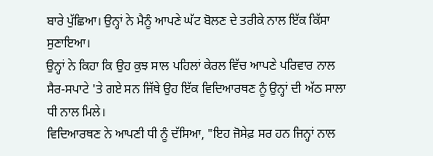ਬਾਰੇ ਪੁੱਛਿਆ। ਉਨ੍ਹਾਂ ਨੇ ਮੈਨੂੰ ਆਪਣੇ ਘੱਟ ਬੋਲਣ ਦੇ ਤਰੀਕੇ ਨਾਲ ਇੱਕ ਕਿੱਸਾ ਸੁਣਾਇਆ।
ਉਨ੍ਹਾਂ ਨੇ ਕਿਹਾ ਕਿ ਉਹ ਕੁਝ ਸਾਲ ਪਹਿਲਾਂ ਕੇਰਲ ਵਿੱਚ ਆਪਣੇ ਪਰਿਵਾਰ ਨਾਲ ਸੈਰ-ਸਪਾਟੇ 'ਤੇ ਗਏ ਸਨ ਜਿੱਥੇ ਉਹ ਇੱਕ ਵਿਦਿਆਰਥਣ ਨੂੰ ਉਨ੍ਹਾਂ ਦੀ ਅੱਠ ਸਾਲਾ ਧੀ ਨਾਲ ਮਿਲੇ।
ਵਿਦਿਆਰਥਣ ਨੇ ਆਪਣੀ ਧੀ ਨੂੰ ਦੱਸਿਆ, "ਇਹ ਜੋਸੇਫ਼ ਸਰ ਹਨ ਜਿਨ੍ਹਾਂ ਨਾਲ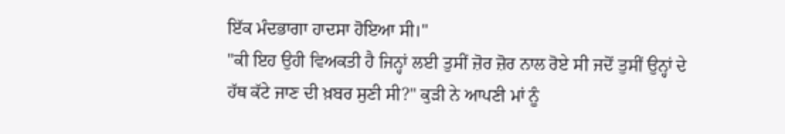ਇੱਕ ਮੰਦਭਾਗਾ ਹਾਦਸਾ ਹੋਇਆ ਸੀ।"
"ਕੀ ਇਹ ਉਹੀ ਵਿਅਕਤੀ ਹੈ ਜਿਨ੍ਹਾਂ ਲਈ ਤੁਸੀਂ ਜ਼ੋਰ ਜ਼ੋਰ ਨਾਲ ਰੋਏ ਸੀ ਜਦੋਂ ਤੁਸੀਂ ਉਨ੍ਹਾਂ ਦੇ ਹੱਥ ਕੱਟੇ ਜਾਣ ਦੀ ਖ਼ਬਰ ਸੁਣੀ ਸੀ?" ਕੁੜੀ ਨੇ ਆਪਣੀ ਮਾਂ ਨੂੰ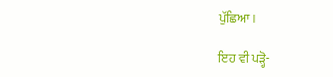ਪੁੱਛਿਆ।

ਇਹ ਵੀ ਪੜ੍ਹੋ-